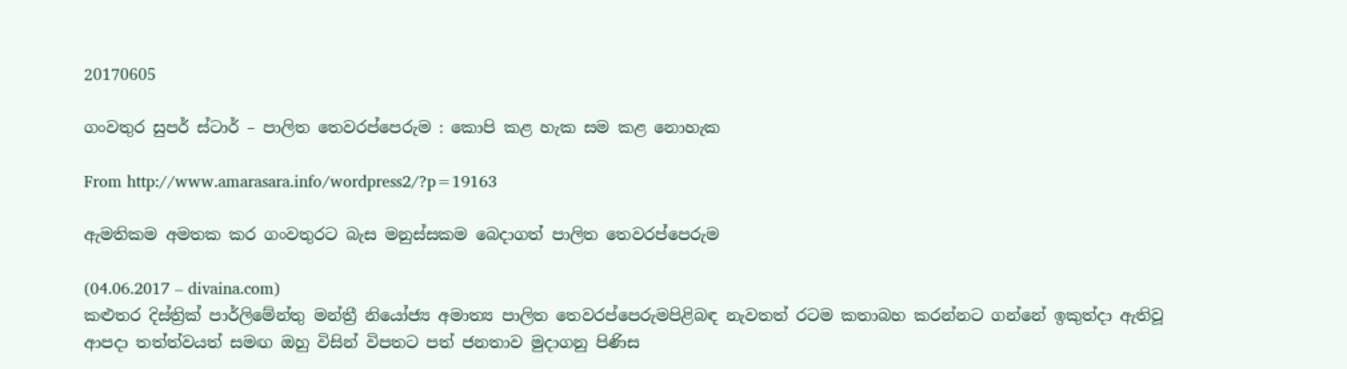20170605

ගංවතුර සුපර් ස්ටාර් – පාලිත තෙවරප්පෙරුම : කොපි කළ හැක සම කළ නොහැක

From http://www.amarasara.info/wordpress2/?p=19163

ඇමතිකම අමතක කර ගංවතුරට බැස මනුස්‌සකම බෙදාගත් පාලිත තෙවරප්පෙරුම

(04.06.2017 – divaina.com)
කළුතර දිස්‌ත්‍රික්‌ පාර්ලිමේන්තු මන්ත්‍රී නියෝජ්‍ය අමාත්‍ය පාලිත තෙවරප්පෙරුමපිළිබඳ නැවතත් රටම කතාබහ කරන්නට ගන්නේ ඉකුත්දා ඇතිවූ ආපදා තත්ත්වයත් සමඟ ඔහු විසින් විපතට පත් ජනතාව මුදාගනු පිණිස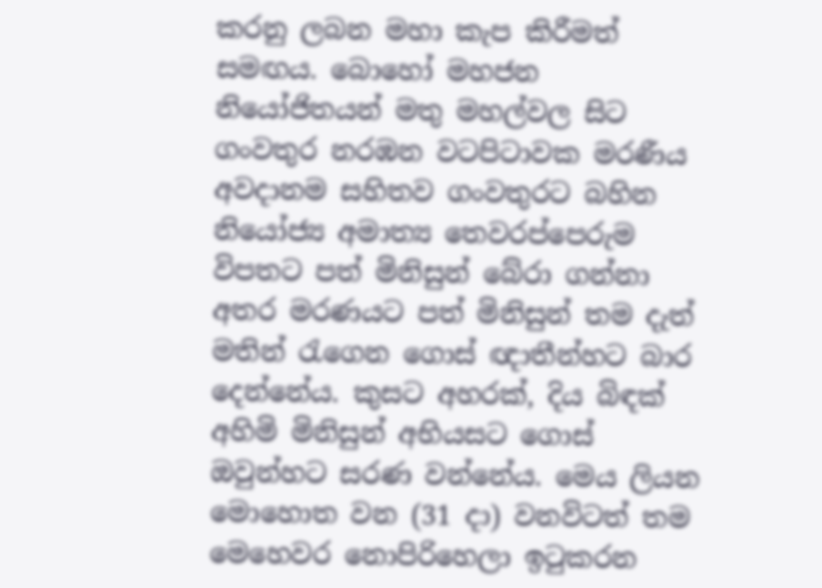කරනු ලබන මහා කැප කිරීමත් සමඟය. බොහෝ මහජන නියෝජිතයන් මතු මහල්වල සිට ගංවතුර නරඹන වටපිටාවක මරණීය අවදානම සහිතව ගංවතුරට බහින නියෝජ්‍ය අමාත්‍ය තෙවරප්පෙරුම විපතට පත් මිනිසුන් බේරා ගන්නා අතර මරණයට පත් මිනිසුන් තම දැත් මතින් රැගෙන ගොස්‌ ඥාතීන්හට බාර දෙන්නේය. කුසට අහරක්‌, දිය බිඳක්‌ අහිමි මිනිසුන් අභියසට ගොස්‌ ඔවුන්හට සරණ වන්නේය. මෙය ලියන මොහොත වන (31 දා) වනවිටත් තම මෙහෙවර නොපිරිහෙලා ඉටුකරන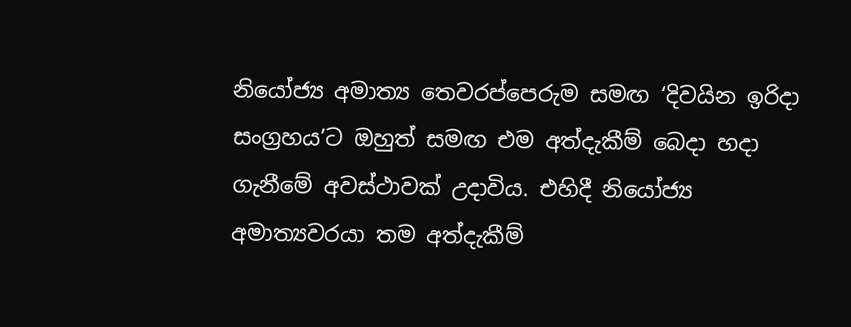නියෝජ්‍ය අමාත්‍ය තෙවරප්පෙරුම සමඟ ‘දිවයින ඉරිදා සංග්‍රහය’ට ඔහුත් සමඟ එම අත්දැකීම් බෙදා හදා ගැනීමේ අවස්‌ථාවක්‌ උදාවිය. එහිදී නියෝජ්‍ය අමාත්‍යවරයා තම අත්දැකීම්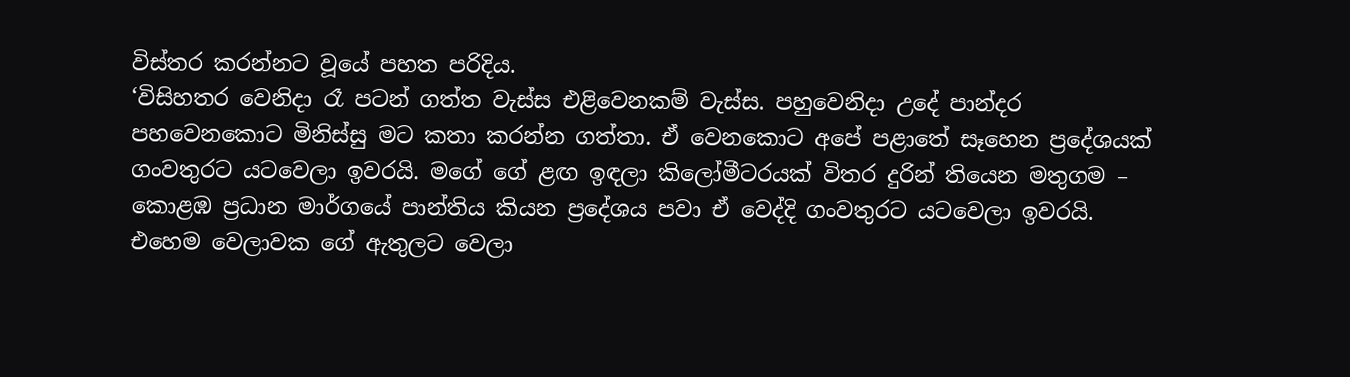විස්‌තර කරන්නට වූයේ පහත පරිදිය.
‘විසිහතර වෙනිදා රෑ පටන් ගත්ත වැස්‌ස එළිවෙනකම් වැස්‌ස. පහුවෙනිදා උදේ පාන්දර පහවෙනකොට මිනිස්‌සු මට කතා කරන්න ගත්තා. ඒ වෙනකොට අපේ පළාතේ සෑහෙන ප්‍රදේශයක්‌ ගංවතුරට යටවෙලා ඉවරයි. මගේ ගේ ළඟ ඉඳලා කිලෝමීටරයක්‌ විතර දුරින් තියෙන මතුගම – කොළඹ ප්‍රධාන මාර්ගයේ පාන්තිය කියන ප්‍රදේශය පවා ඒ වෙද්දි ගංවතුරට යටවෙලා ඉවරයි. එහෙම වෙලාවක ගේ ඇතුලට වෙලා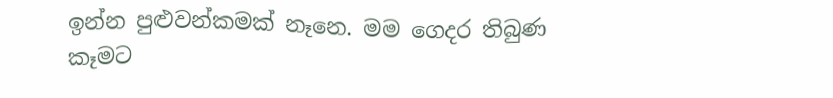ඉන්න පුළුවන්කමක්‌ නෑනෙ. මම ගෙදර තිබුණ කෑමට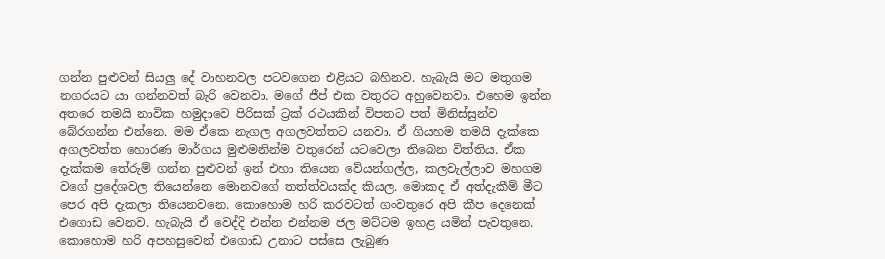ගන්න පුළුවන් සියලු දේ වාහනවල පටවගෙන එළියට බහිනව. හැබැයි මට මතුගම නගරයට යා ගන්නවත් බැරි වෙනවා. මගේ ජීප් එක වතුරට අහුවෙනවා. එහෙම ඉන්න අතරෙ තමයි නාවික හමුදාවෙ පිරිසක්‌ ට්‍රක්‌ රථයකින් විපතට පත් මිනිස්‌සුන්ව බේරගන්න එන්නෙ. මම ඒකෙ නැගල අගලවත්තට යනවා. ඒ ගියහම තමයි දැක්‌කෙ අගලවත්ත හොරණ මාර්ගය මුළුමනින්ම වතුරෙන් යටවෙලා තිබෙන විත්තිය. ඒක දැක්‌කම තේරුම් ගන්න පුළුවන් ඉන් එහා තියෙන වේයන්ගල්ල, කලවැල්ලාව මහගම වගේ ප්‍රදේශවල තියෙන්නෙ මොනවගේ තත්ත්වයක්‌ද කියල. මොකද ඒ අත්දැකීම් මීට පෙර අපි දැකලා තියෙනවනෙ. කොහොම හරි කරවටත් ගංවතුරෙ අපි කීප දෙනෙක්‌ එගොඩ වෙනව. හැබැයි ඒ වෙද්දි එන්න එන්නම ජල මට්‌ටම ඉහළ යමින් පැවතුනෙ. කොහොම හරි අපහසුවෙන් එගොඩ උනාට පස්‌සෙ ලැබුණ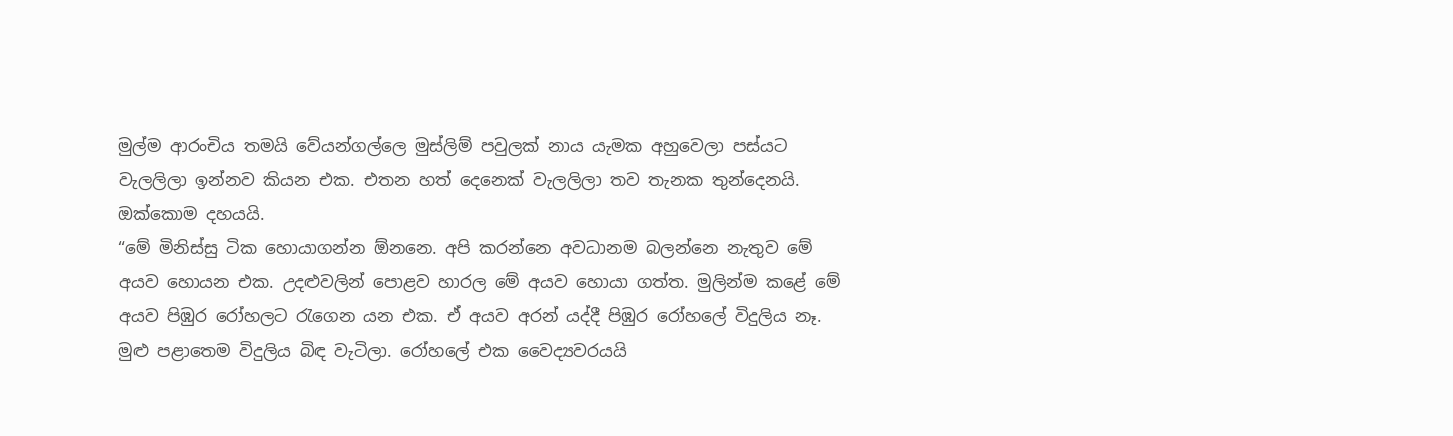මුල්ම ආරංචිය තමයි වේයන්ගල්ලෙ මුස්‌ලිම් පවුලක්‌ නාය යැමක අහුවෙලා පස්‌යට වැලලිලා ඉන්නව කියන එක. එතන හත් දෙනෙක්‌ වැලලිලා තව තැනක තුන්දෙනයි. ඔක්‌කොම දහයයි.
“මේ මිනිස්‌සු ටික හොයාගන්න ඕනනෙ. අපි කරන්නෙ අවධානම බලන්නෙ නැතුව මේ අයව හොයන එක. උදළුවලින් පොළව හාරල මේ අයව හොයා ගත්ත. මුලින්ම කළේ මේ අයව පිඹුර රෝහලට රැගෙන යන එක. ඒ අයව අරන් යද්දී පිඹුර රෝහලේ විදුලිය නෑ. මුළු පළාතෙම විදුලිය බිඳ වැටිලා. රෝහලේ එක වෛද්‍යවරයයි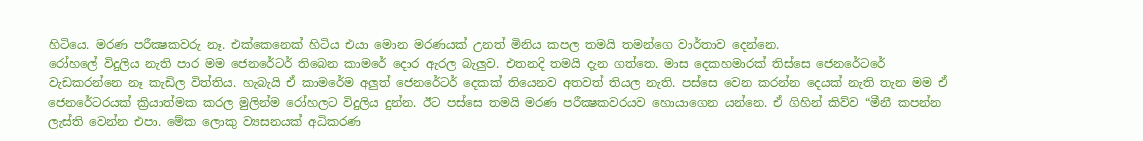හිටියෙ. මරණ පරීක්‍ෂකවරු නෑ. එක්‌කෙනෙක්‌ හිටිය එයා මොන මරණයක්‌ උනත් මිනිය කපල තමයි තමන්ගෙ වාර්තාව දෙන්නෙ.
රෝහලේ විදුලිය නැති පාර මම ජෙනරේටර් තිබෙන කාමරේ දොර ඇරල බැලුව. එතනදි තමයි දැන ගත්තෙ. මාස දෙකහමාරක්‌ තිස්‌සෙ ජෙනරේටරේ වැඩකරන්නෙ නෑ කැඩිල විත්තිය. හැබැයි ඒ කාමරේම අලුත් ජෙනරේටර් දෙකක්‌ තියෙනව අතවත් තියල නැති. පස්‌සෙ වෙන කරන්න දෙයක්‌ නැති තැන මම ඒ ජෙනරේටරයක්‌ ක්‍රියාත්මක කරල මුලින්ම රෝහලට විදුලිය දුන්න. ඊට පස්‌සෙ තමයි මරණ පරීක්‍ෂකවරයව හොයාගෙන යන්නෙ. ඒ ගිහින් කිව්ව “මීනී කපන්න ලැස්‌ති වෙන්න එපා. මේක ලොකු ව්‍යසනයක්‌ අධිකරණ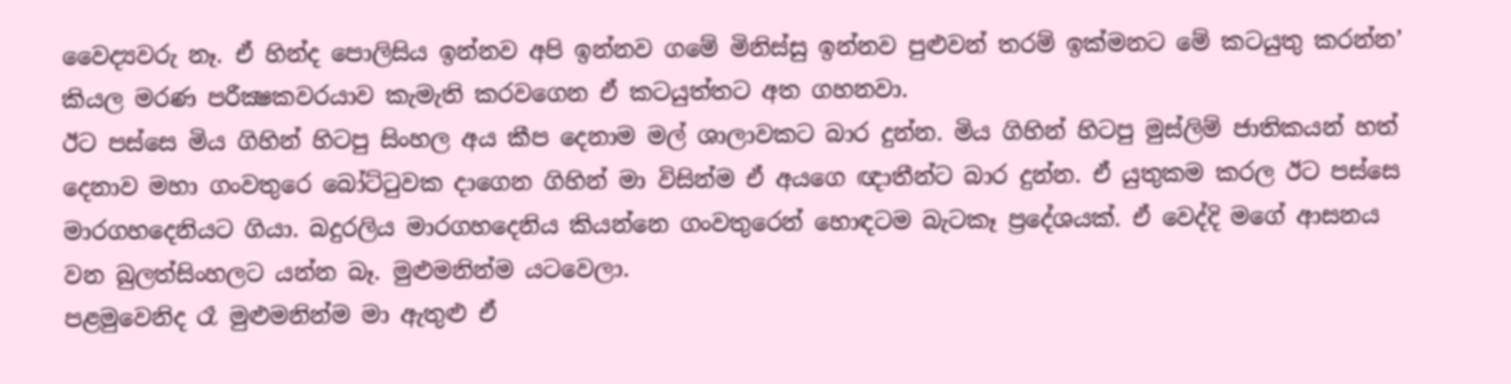වෛද්‍යවරු නෑ. ඒ හින්ද පොලිසිය ඉන්නව අපි ඉන්නව ගමේ මිනිස්‌සු ඉන්නව පුළුවන් තරම් ඉක්‌මනට මේ කටයුතු කරන්න’ කියල මරණ පරීක්‍ෂකවරයාව කැමැති කරවගෙන ඒ කටයුත්තට අත ගහනවා.
ඊට පස්‌සෙ මිය ගිහින් හිටපු සිංහල අය කීප දෙනාම මල් ශාලාවකට බාර දුන්න. මිය ගිහින් හිටපු මුස්‌ලිම් ජාතිකයන් හත් දෙනාව මහා ගංවතුරෙ බෝට්‌ටුවක දාගෙන ගිහින් මා විසින්ම ඒ අයගෙ ඥාතීන්ට බාර දුන්න. ඒ යුතුකම කරල ඊට පස්‌සෙ මාරගහදෙනියට ගියා. බදුරලිය මාරගහදෙනිය කියන්නෙ ගංවතුරෙන් හොඳටම බැටකෑ ප්‍රදේශයක්‌. ඒ වෙද්දි මගේ ආසනය වන බුලත්සිංහලට යන්න බෑ. මුළුමනින්ම යටවෙලා.
පළමුවෙනිද රෑ මුළුමනින්ම මා ඇතුළු ඒ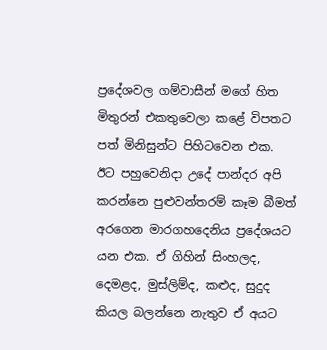ප්‍රදේශවල ගම්වාසීන් මගේ හිත මිතුරන් එකතුවෙලා කළේ විපතට පත් මිනිසුන්ට පිහිටවෙන එක.
ඊට පහුවෙනිදා උදේ පාන්දර අපි කරන්නෙ පුළුවන්තරම් කෑම බීමත් අරගෙන මාරගහදෙනිය ප්‍රදේශයට යන එක. ඒ ගිහින් සිංහලද, දෙමළද, මුස්‌ලිම්ද, කළුද, සුදුද කියල බලන්නෙ නැතුව ඒ අයට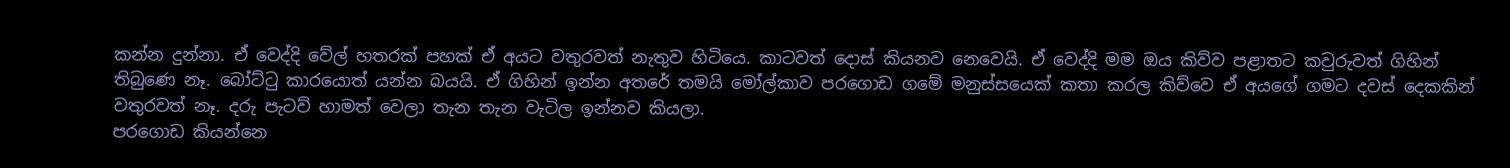කන්න දුන්නා. ඒ වෙද්දි වේල් හතරක්‌ පහක්‌ ඒ අයට වතුරවත් නැතුව හිටියෙ. කාටවත් දොස්‌ කියනව නෙවෙයි. ඒ වෙද්දි මම ඔය කිව්ව පළාතට කවුරුවත් ගිහින් තිබුණෙ නෑ. බෝට්‌ටු කාරයොත් යන්න බයයි. ඒ ගිහින් ඉන්න අතරේ තමයි මෝල්කාව පරගොඩ ගමේ මනුස්‌සයෙක්‌ කතා කරල කිව්වෙ ඒ අයගේ ගමට දවස්‌ දෙකකින් වතුරවත් නෑ. දරු පැටව් හාමත් වෙලා තැන තැන වැටිල ඉන්නව කියලා.
පරගොඩ කියන්නෙ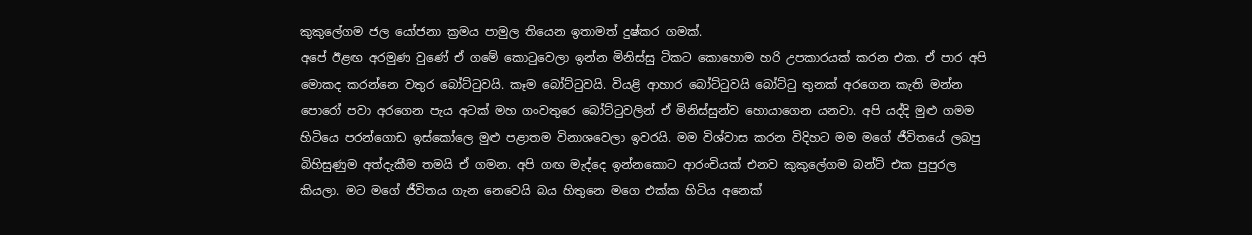කුකුලේගම ජල යෝජනා ක්‍රමය පාමුල තියෙන ඉතාමත් දුෂ්කර ගමක්‌.
අපේ ඊළඟ අරමුණ වුණේ ඒ ගමේ කොටුවෙලා ඉන්න මිනිස්‌සු ටිකට කොහොම හරි උපකාරයක්‌ කරන එක. ඒ පාර අපි මොකද කරන්නෙ වතුර බෝට්‌ටුවයි. කෑම බෝට්‌ටුවයි. වියළි ආහාර බෝට්‌ටුවයි බෝට්‌ටු තුනක්‌ අරගෙන කැති මන්න පොරෝ පවා අරගෙන පැය අටක්‌ මහ ගංවතුරෙ බෝට්‌ටුවලින් ඒ මිනිස්‌සුන්ව හොයාගෙන යනවා. අපි යද්දි මුළු ගමම හිටියෙ පරන්ගොඩ ඉස්‌කෝලෙ මුළු පළාතම විනාශවෙලා ඉවරයි. මම විශ්වාස කරන විදිහට මම මගේ ජීවිතයේ ලබපු බිහිසුණුම අත්දැකීම තමයි ඒ ගමන. අපි ගඟ මැද්දෙ ඉන්නකොට ආරංචියක්‌ එනව කුකුලේගම බන්ට්‌ එක පුපුරල කියලා. මට මගේ ජීවිතය ගැන නෙවෙයි බය හිතුනෙ මගෙ එක්‌ක හිටිය අනෙක්‌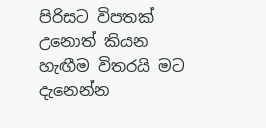පිරිසට විපතක්‌ උනොත් කියන හැඟීම විතරයි මට දැනෙන්න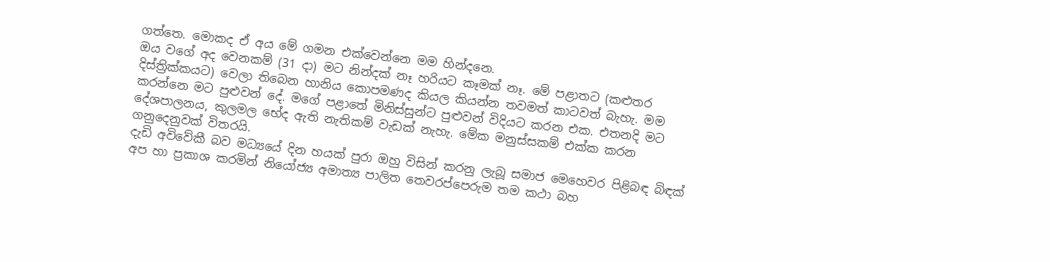ගත්තෙ. මොකද ඒ අය මේ ගමන එක්‌වෙන්නෙ මම හින්දනෙ.
ඔය වගේ අද වෙනකම් (31 දා) මට නින්දක්‌ නෑ හරියට කෑමක්‌ නෑ. මේ පළාතට (කළුතර දිස්‌ත්‍රික්‌කයට) වෙලා තිබෙන හානිය කොපමණද කියල කියන්න තවමත් කාටවත් බැහැ. මම කරන්නෙ මට පුළුවන් දේ. මගේ පළාතේ මිනිස්‌සුන්ට පුළුවන් විදියට කරන එක. එතනදි මට දේශපාලනය, කුලමල භේද ඇති නැතිකම් වැඩක්‌ නැහැ. මේක මනුස්‌සකම් එක්‌ක කරන ගනුදෙනුවක්‌ විතරයි.
දැඩි අවිවේකී බව මධ්‍යයේ දින හයක්‌ පුරා ඔහු විසින් කරනු ලැබූ සමාජ මෙහෙවර පිළිබඳ බිඳක්‌ අප හා ප්‍රකාශ කරමින් නියෝජ්‍ය අමාත්‍ය පාලිත තෙවරප්පෙරුම තම කථා බහ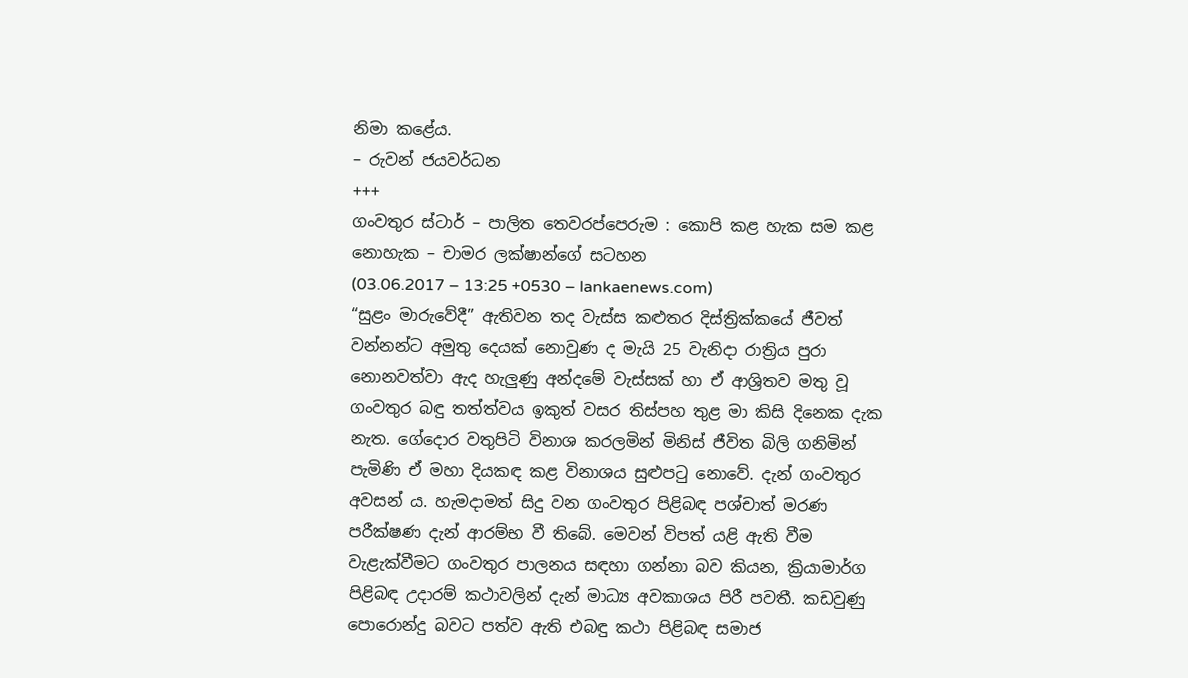නිමා කළේය.
– රුවන් ජයවර්ධන
+++
ගංවතුර ස්ටාර් – පාලිත තෙවරප්පෙරුම : කොපි කළ හැක සම කළ නොහැක – චාමර ලක්ෂාන්ගේ සටහන
(03.06.2017 – 13:25 +0530 – lankaenews.com)
“සුළං මාරුවේදී” ඇතිවන තද වැස්ස කළුතර දිස්ත්‍රික්කයේ ජීවත් වන්නන්ට අමුතු දෙයක් නොවුණ ද මැයි 25 වැනිදා රාත්‍රිය පුරා නොනවත්වා ඇද හැලුණු අන්දමේ වැස්සක් හා ඒ ආශ්‍රිතව මතු වූ ගංවතුර බඳු තත්ත්වය ඉකුත් වසර තිස්පහ තුළ මා කිසි දිනෙක දැක නැත. ගේදොර වතුපිටි විනාශ කරලමින් මිනිස් ජීවිත බිලි ගනිමින් පැමිණි ඒ මහා දියකඳ කළ විනාශය සුළුපටු නොවේ. දැන් ගංවතුර අවසන් ය. හැමදාමත් සිදු වන ගංවතුර පිළිබඳ පශ්චාත් මරණ පරීක්ෂණ දැන් ආරම්භ වී තිබේ. මෙවන් විපත් යළි ඇති වීම වැළැක්වීමට ගංවතුර පාලනය සඳහා ගන්නා බව කියන, ක්‍රියාමාර්ග පිළිබඳ උදාරම් කථාවලින් දැන් මාධ්‍ය අවකාශය පිරී පවතී. කඩවුණු පොරොන්දු බවට පත්ව ඇති එබඳු කථා පිළිබඳ සමාජ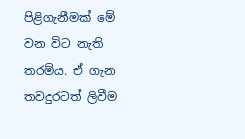පිළිගැනීමක් මේ වන විට නැති තරම්ය. ඒ ගැන තවදුරටත් ලිවීම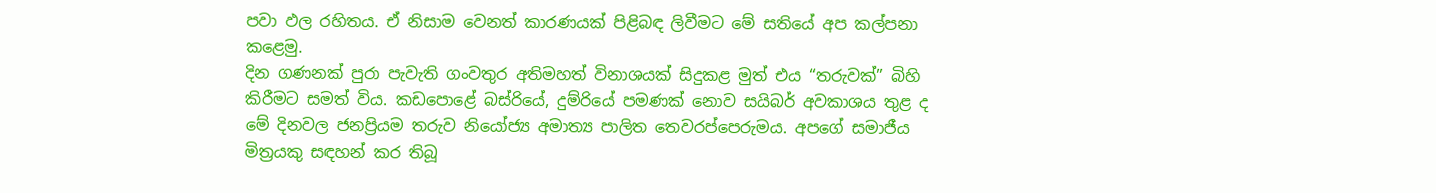පවා ඵල රහිතය. ඒ නිසාම වෙනත් කාරණයක් පිළිබඳ ලිවීමට මේ සතියේ අප කල්පනා කළෙමු.
දින ගණනක් පුරා පැවැති ගංවතුර අතිමහත් විනාශයක් සිදුකළ මුත් එය “තරුවක්” බිහි කිරීමට සමත් විය. කඩපොළේ බස්රියේ, දුම්රියේ පමණක් නොව සයිබර් අවකාශය තුළ ද මේ දිනවල ජනප්‍රියම තරුව නියෝජ්‍ය අමාත්‍ය පාලිත තෙවරප්පෙරුමය. අපගේ සමාජීය මිත්‍රයකු සඳහන් කර තිබූ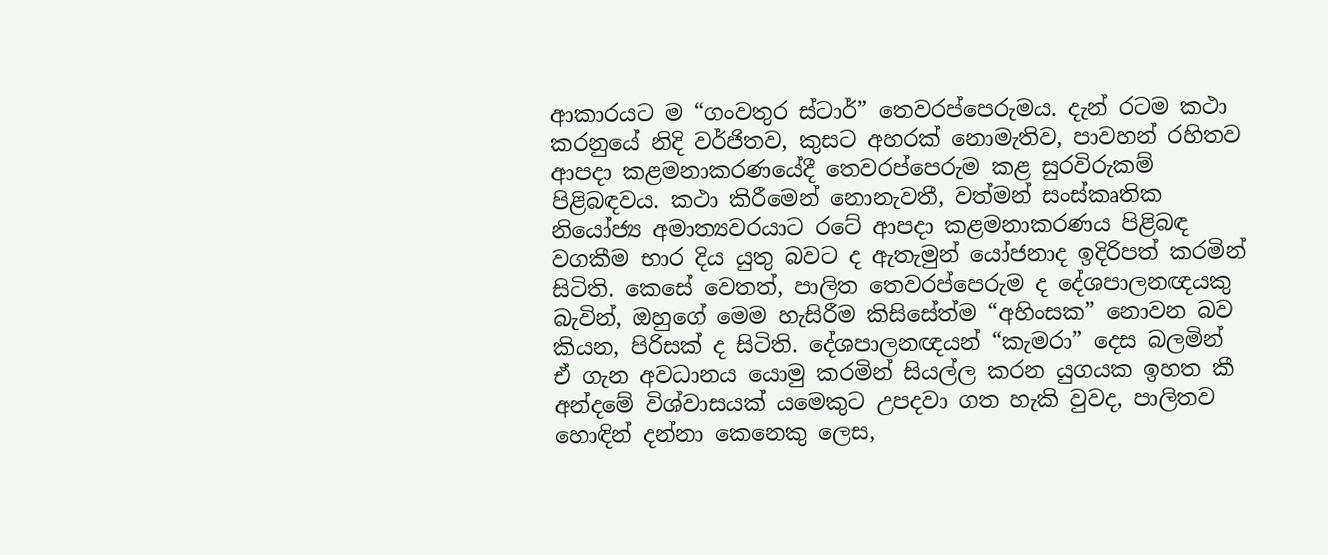ආකාරයට ම “ගංවතුර ස්ටාර්” තෙවරප්පෙරුමය. දැන් රටම කථා කරනුයේ නිදි වර්ජිතව, කුසට අහරක් නොමැතිව, පාවහන් රහිතව ආපදා කළමනාකරණයේදී තෙවරප්පෙරුම කළ සුරවිරුකම් පිළිබඳවය. කථා කිරීමෙන් නොනැවතී, වත්මන් සංස්කෘතික නියෝජ්‍ය අමාත්‍යවරයාට රටේ ආපදා කළමනාකරණය පිළිබඳ වගකීම භාර දිය යුතු බවට ද ඇතැමුන් යෝජනාද ඉදිරිපත් කරමින් සිටිති. කෙසේ වෙතත්, පාලිත තෙවරප්පෙරුම ද දේශපාලනඥයකු බැවින්, ඔහුගේ මෙම හැසිරීම කිසිසේත්ම “අහිංසක” නොවන බව කියන, පිරිසක් ද සිටිති. දේශපාලනඥයන් “කැමරා” දෙස බලමින් ඒ ගැන අවධානය යොමු කරමින් සියල්ල කරන යුගයක ඉහත කී අන්දමේ විශ්වාසයක් යමෙකුට උපදවා ගත හැකි වුවද, පාලිතව හොඳින් දන්නා කෙනෙකු ලෙස,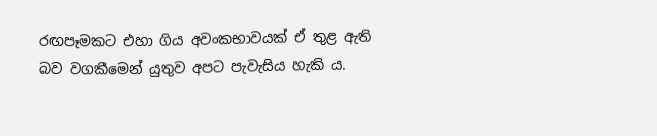රඟපෑමකට එහා ගිය අවංකභාවයක් ඒ තුළ ඇති බව වගකීමෙන් යුතුව අපට පැවැසිය හැකි ය.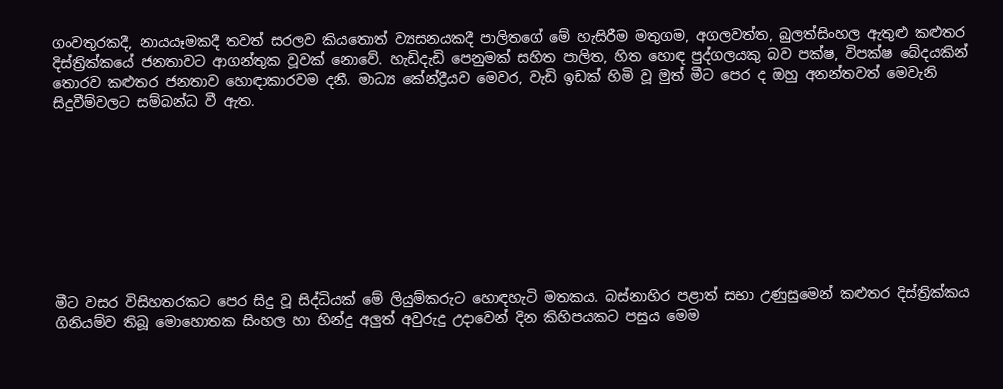ගංවතුරකදී, නායයෑමකදී තවත් සරලව කියතොත් ව්‍යසනයකදී පාලිතගේ මේ හැසිරීම මතුගම, අගලවත්ත, බුලත්සිංහල ඇතුළු කළුතර දිස්ත්‍රික්කයේ ජනතාවට ආගන්තුක වූවක් නොවේ. හැඩිදැඩි පෙනුමක් සහිත පාලිත, හිත හොඳ පුද්ගලයකු බව පක්ෂ, විපක්ෂ බේදයකින් තොරව කළුතර ජනතාව හොඳාකාරවම දනී. මාධ්‍ය කේන්ද්‍රීයව මෙවර, වැඩි ඉඩක් හිමි වූ මුත් මීට පෙර ද ඔහු අනන්තවත් මෙවැනි සිදුවීම්වලට සම්බන්ධ වී ඇත.









මීට වසර විසිහතරකට පෙර සිදු වූ සිද්ධියක් මේ ලියුම්කරුට හොඳහැටි මතකය. බස්නාහිර පළාත් සභා උණුසුමෙන් කළුතර දිස්ත්‍රික්කය ගිනියම්ව තිබූ මොහොතක සිංහල හා හින්දු අලුත් අවුරුදු උදාවෙන් දින කිහිපයකට පසුය මෙම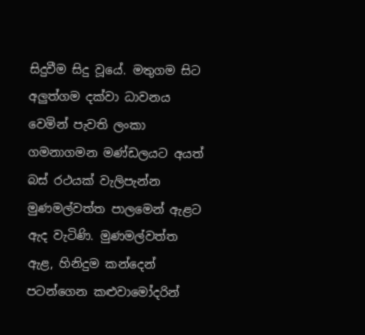සිදුවීම සිදු වූයේ. මතුගම සිට අලුත්ගම දක්වා ධාවනය වෙමින් පැවති ලංකා ගමනාගමන මණ්ඩලයට අයත් බස් රථයක් වැලිපැන්න මුණමල්වත්ත පාලමෙන් ඇළට ඇද වැටිණි. මුණමල්වත්ත ඇළ, හිනිදුම කන්දෙන් පටන්ගෙන කළුවාමෝදරින්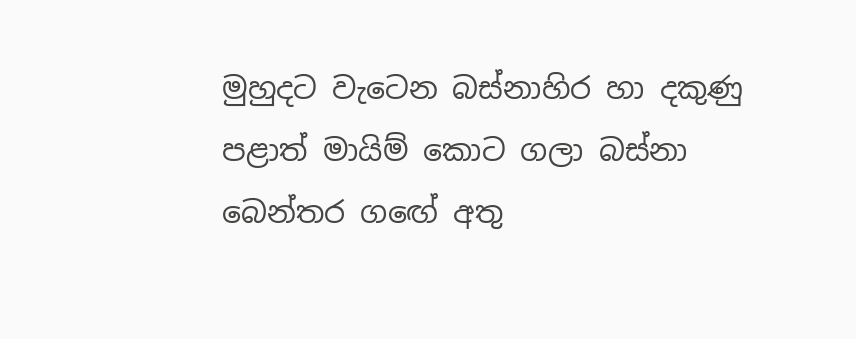මුහුදට වැටෙන බස්නාහිර හා දකුණු පළාත් මායිම් කොට ගලා බස්නා බෙන්තර ග‍ඟේ අතු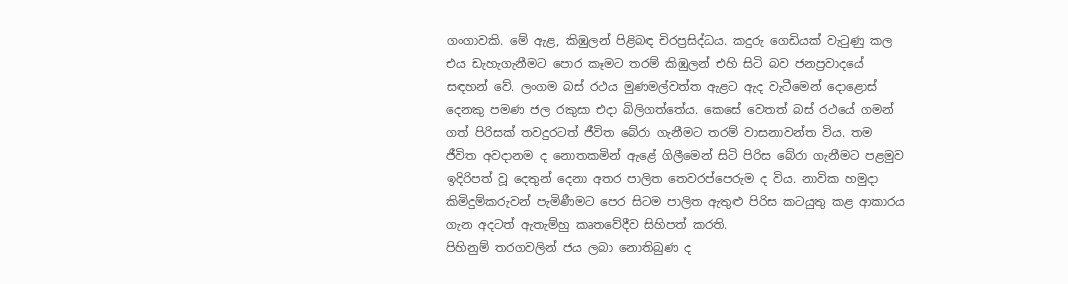ගංගාවකි. මේ ඇළ, කිඹුලන් පිළිබඳ චිරප්‍රසිද්ධය. කදුරු ගෙඩියක් වැටුණු කල එය ඩැහැගැනීමට පොර කෑමට තරම් කිඹුලන් එහි සිටි බව ජනප්‍රවාදයේ සඳහන් වේ. ලංගම බස් රථය මුණමල්වත්ත ඇළට ඇද වැටීමෙන් දොළොස් දෙනකු පමණ ජල රකුසා එදා බිලිගත්තේය. කෙසේ වෙතත් බස් රථයේ ගමන් ගත් පිරිසක් තවදුරටත් ජීවිත බේරා ගැනීමට තරම් වාසනාවන්ත විය. තම ජීවිත අවදානම ද නොතකමින් ඇළේ ගිලීමෙන් සිටි පිරිස බේරා ගැනීමට පළමුව ඉදිරිපත් වූ දෙතුන් දෙනා අතර පාලිත තෙවරප්පෙරුම ද විය. නාවික හමුදා කිමිදුම්කරුවන් පැමිණීමට පෙර සිටම පාලිත ඇතුළු පිරිස කටයුතු කළ ආකාරය ගැන අදටත් ඇතැම්හු කෘතවේදීව සිහිපත් කරති.
පිහිනුම් තරගවලින් ජය ලබා නොතිබුණ ද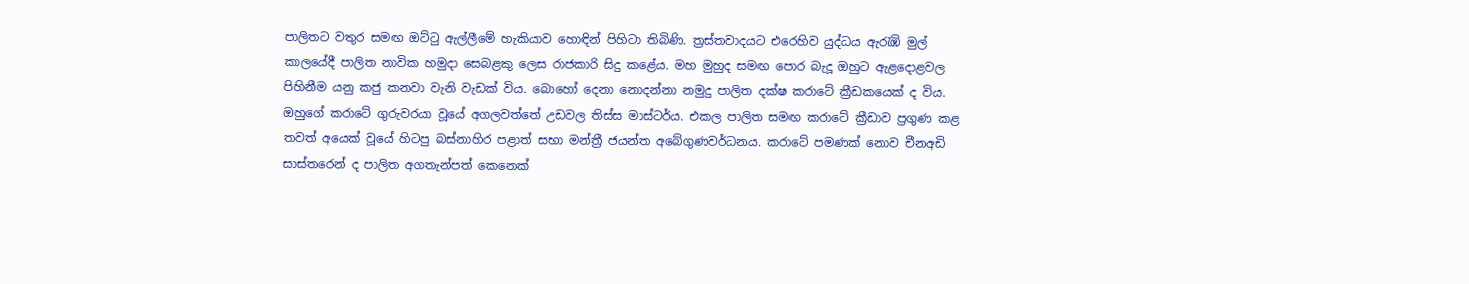පාලිතට වතුර සමඟ ඔට්ටු ඇල්ලීමේ හැකියාව හොඳින් පිහිටා තිබිණි. ත්‍රස්තවාදයට එරෙහිව යුද්ධය ඇරැඹි මුල් කාලයේදී පාලිත නාවික හමුදා සෙබළකු ලෙස රාජකාරි සිදු කළේය. මහ මුහුද සමඟ පොර බැදූ ඔහුට ඇළදොළවල පිහිනීම යනු කජු කනවා වැනි වැඩක් විය. බොහෝ දෙනා නොදන්නා නමුදු පාලිත දක්ෂ කරාටේ ක්‍රීඩකයෙක් ද විය. ඔහුගේ කරාටේ ගුරුවරයා වූයේ අගලවත්තේ උඩවල තිස්ස මාස්ටර්ය. එකල පාලිත සමඟ කරාටේ ක්‍රීඩාව ප්‍රගුණ කළ තවත් අයෙක් වූයේ හිටපු බස්නාහිර පළාත් සභා මන්ත්‍රී ජයන්ත අබේගුණවර්ධනය. කරාටේ පමණක් නොව චීනඅඩි සාස්තරෙන් ද පාලිත අගතැන්පත් කෙනෙක්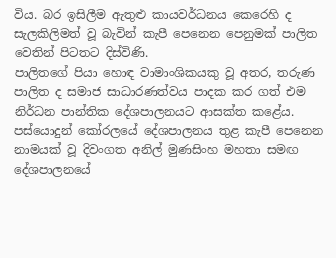විය. බර ඉසිලීම ඇතුළු කායවර්ධනය කෙරෙහි ද සැලකිලිමත් වූ බැවින් කැපී පෙනෙන පෙනුමක් පාලිත වෙතින් පිටතට දිස්විණි.
පාලිතගේ පියා හොඳ වාමාංශිකයකු වූ අතර, තරුණ පාලිත ද සමාජ සාධාරණත්වය පාදක කර ගත් එම නිර්ධන පාන්තික දේශපාලනයට ආසක්ත කළේය. පස්යොදුන් කෝරලයේ දේශපාලනය තුළ කැපී පෙනෙන නාමයක් වූ දිවංගත අනිල් මුණසිංහ මහතා සමඟ දේශපාලනයේ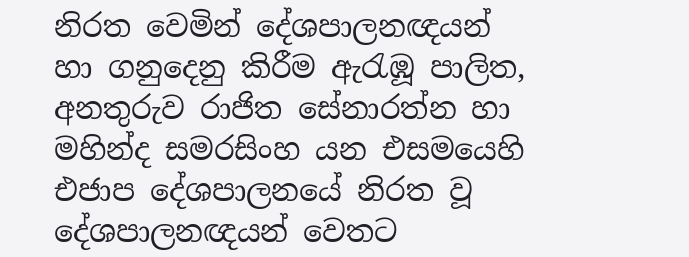නිරත වෙමින් දේශපාලනඥයන් හා ගනුදෙනු කිරීම ඇරැඹූ පාලිත, අනතුරුව රාජිත සේනාරත්න හා මහින්ද සමරසිංහ යන එසමයෙහි එජාප දේශපාලනයේ නිරත වූ දේශපාලනඥයන් වෙතට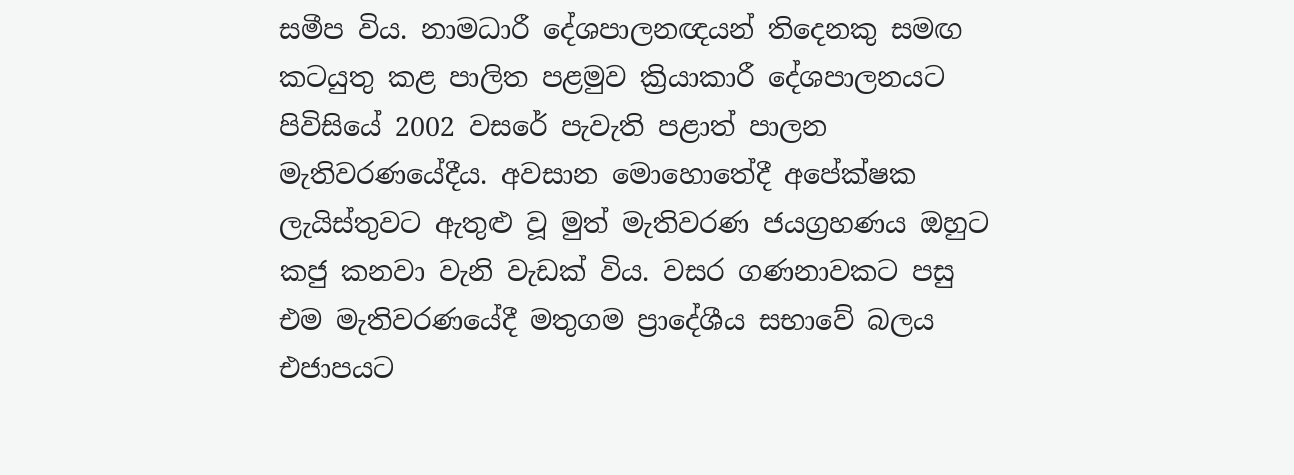සමීප විය. නාමධාරී දේශපාලනඥයන් තිදෙනකු සමඟ කටයුතු කළ පාලිත පළමුව ක්‍රියාකාරී දේශපාලනයට පිවිසියේ 2002 වසරේ පැවැති පළාත් පාලන මැතිවරණයේදීය. අවසාන මොහොතේදී අපේක්ෂක ලැයිස්තුවට ඇතුළු වූ මුත් මැතිවරණ ජයග්‍රහණය ඔහුට කජු කනවා වැනි වැඩක් විය. වසර ගණනාවකට පසු එම මැතිවරණයේදී මතුගම ප්‍රාදේශීය සභාවේ බලය එජාපයට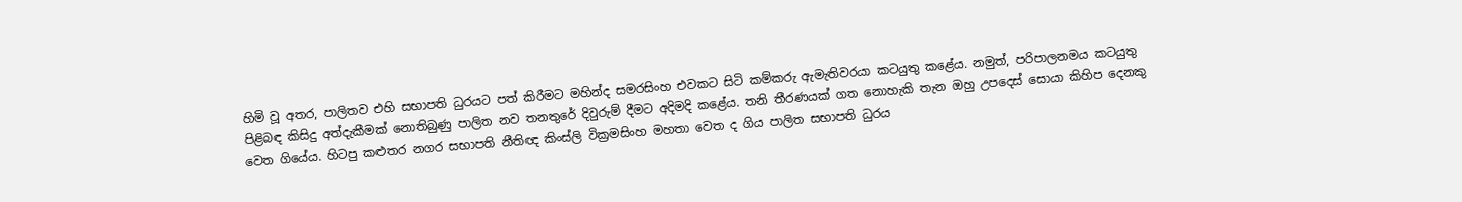හිමි වූ අතර, පාලිතව එහි සභාපති ධුරයට පත් කිරීමට මහින්ද සමරසිංහ එවකට සිටි කම්කරු ඇමැතිවරයා කටයුතු කළේය. නමුත්, පරිපාලනමය කටයුතු පිළිබඳ කිසිදු අත්දැකීමක් නොතිබුණු පාලිත නව තනතුරේ දිවුරුම් දීමට අදිමදි කළේය. තනි තීරණයක් ගත නොහැකි තැන ඔහු උපදෙස් සොයා කිහිප දෙනකු වෙත ගියේය. හිටපු කළුතර නගර සභාපති නීතිඥ කිංස්ලි වික්‍රමසිංහ මහතා වෙත ද ගිය පාලිත සභාපති ධුරය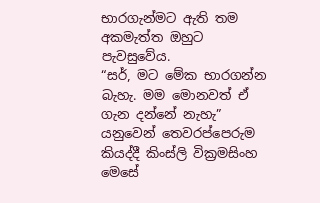භාරගැන්මට ඇති තම අකමැත්ත ඔහුට පැවසුවේය.
“සර්, මට මේක භාරගන්න බැහැ. මම මොනවත් ඒ ගැන දන්නේ නැහැ” යනුවෙන් තෙවරප්පෙරුම කියද්දී කිංස්ලි වික්‍රමසිංහ මෙසේ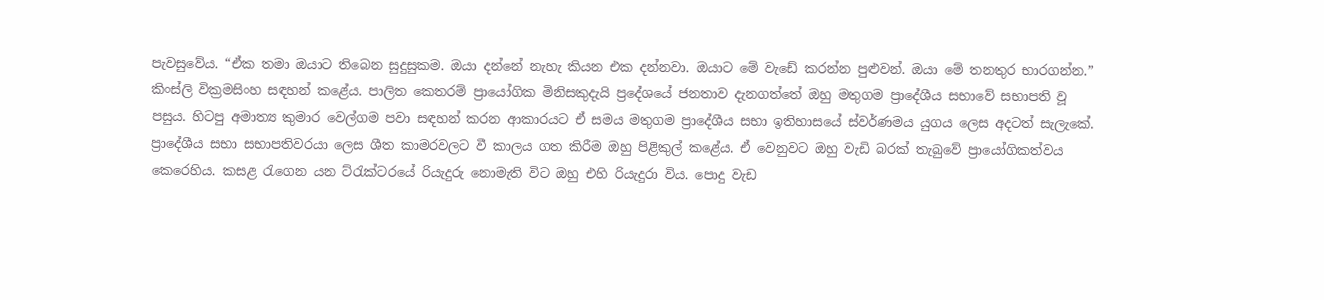පැවසුවේය. “ඒක තමා ඔයාට තිබෙන සුදුසුකම. ඔයා දන්නේ නැහැ කියන එක දන්නවා. ඔයාට මේ වැඩේ කරන්න පුළුවන්. ඔයා මේ තනතුර භාරගන්න.” කිංස්ලි වික්‍රමසිංහ සඳහන් කළේය. පාලිත කෙතරම් ප්‍රායෝගික මිනිසකුදැයි ප්‍රදේශයේ ජනතාව දැනගත්තේ ඔහු මතුගම ප්‍රාදේශීය සභාවේ සභාපති වූ පසුය. හිටපු අමාත්‍ය කුමාර වෙල්ගම පවා සඳහන් කරන ආකාරයට ඒ සමය මතුගම ප්‍රාදේශීය සභා ඉතිහාසයේ ස්වර්ණමය යුගය ලෙස අදටත් සැලැකේ.
ප්‍රාදේශීය සභා සභාපතිවරයා ලෙස ශීත කාමරවලට වී කාලය ගත කිරීම ඔහු පිළිකුල් කළේය. ඒ වෙනුවට ඔහු වැඩි බරක් තැබුවේ ප්‍රායෝගිකත්වය කෙරෙහිය. කසළ රැගෙන යන ට්රැක්ටරයේ රියැදුරු නොමැති විට ඔහු එහි රියැදුරා විය. පොදු වැඩ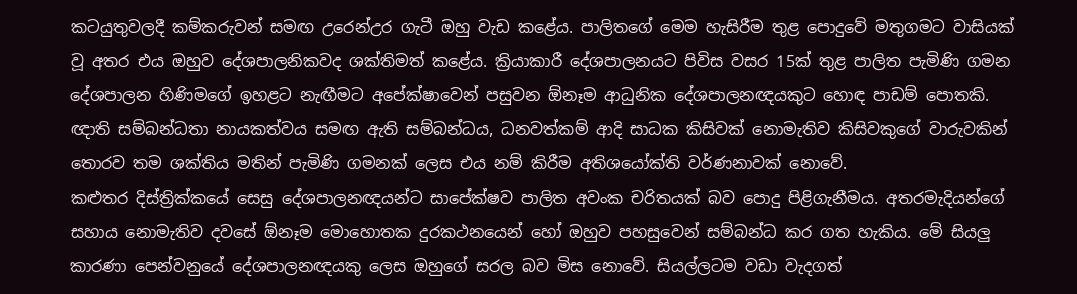කටයුතුවලදී කම්කරුවන් සමඟ උරෙන්උර ගැටී ඔහු වැඩ කළේය. පාලිතගේ මෙම හැසිරීම තුළ පොදුවේ මතුගමට වාසියක් වූ අතර එය ඔහුව දේශපාලනිකවද ශක්තිමත් කළේය. ක්‍රියාකාරී දේශපාලනයට පිවිස වසර 15ක් තුළ පාලිත පැමිණි ගමන දේශපාලන හිණිම‍ගේ ඉහළට නැඟීමට අපේක්ෂාවෙන් පසුවන ඕනෑම ආධුනික දේශපාලනඥයකුට හොඳ පාඩම් පොතකි. ඥාති සම්බන්ධතා නායකත්වය සමඟ ඇති සම්බන්ධය, ධනවත්කම් ආදි සාධක කිසිවක් නොමැතිව කිසිවකුගේ වාරුවකින් තොරව තම ශක්තිය මතින් පැමිණි ගමනක් ලෙස එය නම් කිරීම අතිශයෝක්ති වර්ණනාවක් නොවේ.
කළුතර දිස්ත්‍රික්කයේ සෙසු දේශපාලනඥයන්ට සාපේක්ෂව පාලිත අවංක චරිතයක් බව පොදු පිළිගැනීමය. අතරමැදියන්ගේ සහාය නොමැතිව දවසේ ඕනෑම මොහොතක දුරකථනයෙන් හෝ ඔහුව පහසුවෙන් සම්බන්ධ කර ගත හැකිය. මේ සියලු කාරණා පෙන්වනුයේ දේශපාලනඥයකු ලෙස ඔහුගේ සරල බව මිස නොවේ. සියල්ලටම වඩා වැදගත්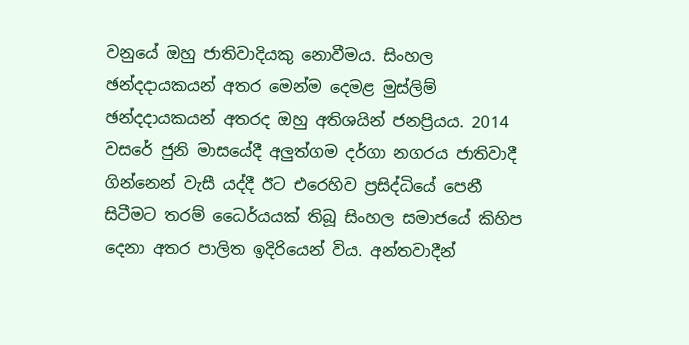වනුයේ ඔහු ජාතිවාදියකු නොවීමය. සිංහල ඡන්දදායකයන් අතර මෙන්ම දෙමළ මුස්ලිම් ඡන්දදායකයන් අතරද ඔහු අතිශයින් ජනප්‍රියය. 2014 වසරේ ජුනි මාසයේදී අලුත්ගම දර්ගා නගරය ජාතිවාදී ගින්නෙන් වැසී යද්දී ඊට එරෙහිව ප්‍රසිද්ධියේ පෙනී සිටීමට තරම් ධෛර්යයක් තිබූ සිංහල සමාජයේ කිහිප දෙනා අතර පාලිත ඉදිරියෙන් විය. අන්තවාදීන්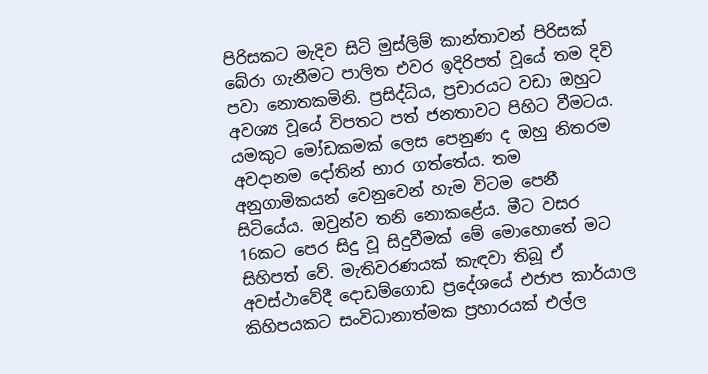පිරිසකට මැදිව සිටි මුස්ලිම් කාන්තාවන් පිරිසක් බේරා ගැනීමට පාලිත එවර ඉදිරිපත් වූයේ තම දිවි පවා නොතකමිනි. ප්‍රසිද්ධිය, ප්‍රචාරයට වඩා ඔහුට අවශ්‍ය වූයේ විපතට පත් ජනතාවට පිහිට වීමටය.
යමකුට මෝඩකමක් ලෙස පෙනුණ ද ඔහු නිතරම අවදානම දෝතින් භාර ගත්තේය. තම අනුගාමිකයන් වෙනුවෙන් හැම විටම පෙනී සිටියේය. ඔවුන්ව තනි නොකළේය. මීට වසර 16කට පෙර සිදු වූ සිදුවීමක් මේ මොහොතේ මට සිහිපත් වේ. මැතිවරණයක් කැඳවා තිබූ ඒ අවස්ථාවේදී දොඩම්ගොඩ ප්‍රදේශයේ එජාප කාර්යාල කිහිපයකට සංවිධානාත්මක ප්‍රහාරයක් එල්ල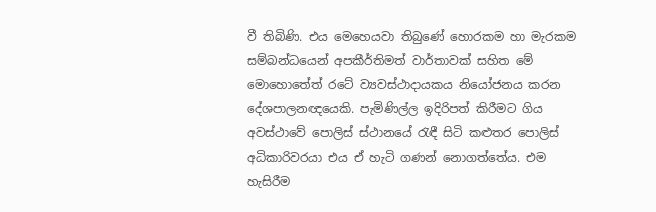වී තිබිණි. එය මෙහෙයවා තිබුණේ හොරකම හා මැරකම සම්බන්ධයෙන් අපකීර්තිමත් වාර්තාවක් සහිත මේ මොහොතේත් රටේ ව්‍යවස්ථාදායකය නියෝජනය කරන දේශපාලනඥයෙකි. පැමිණිල්ල ඉදිරිපත් කිරීමට ගිය අවස්ථාවේ පොලිස් ස්ථානයේ රැඳී සිටි කළුතර පොලිස් අධිකාරිවරයා එය ඒ හැටි ගණන් නොගත්තේය. එම හැසිරීම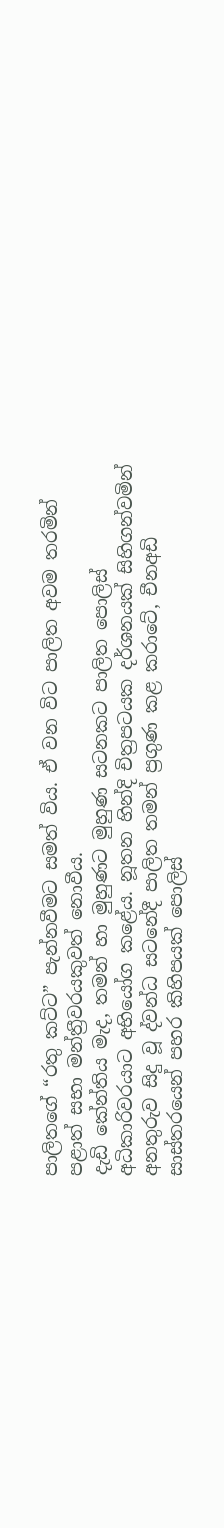පාලිතගේ “රතු කට්ට” පැන්නවීමට සමත් විය. ඒ වන විට පාලිත අවම තරමින් පළාත් සභා මන්ත්‍රීවරයකුවත් නොවීය.
දැඩි කේන්තිය මැද, තමන් හා මුහුණට මුහුණ සටනකට පාලිත පොලිස් අධිකාරිවරයාට අභියෝග කළේය. නූතන හින්දි චිත්‍රපටයක දර්ශනයක් සිහිගන්වමින් අනතුරුව සිදු වූ ද්වන්ධ සටනේදී පාලිත තමන් ප්‍රගුණ කළ කරාටේ, චීනඅඩි සාස්තරයෙන් පහර කිහිපයක් පොලිස්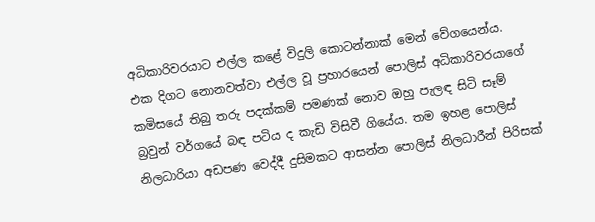අධිකාරිවරයාට එල්ල කළේ විදුලි කොටන්නාක් මෙන් වේගයෙන්ය. එක දිගට නොනවත්වා එල්ල වූ ප්‍රහාරයෙන් පොලිස් අධිකාරිවරයාගේ කමිසයේ තිබු තරු පදක්කම් පමණක් නොව ඔහු පැලඳ සිටි සෑම් බ්‍රවුන් වර්ගයේ බඳ පටිය ද කැඩි විසිවී ගියේය. තම ඉහළ පොලිස් නිලධාරියා අඩපණ වෙද්දී දුසිමකට ආසන්න පොලිස් නිලධාරීන් පිරිසක්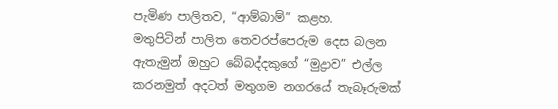පැමිණ පාලිතව, “ආම්බාම්” කළහ.
මතුපිටින් පාලිත තෙවරප්පෙරුම දෙස බලන ඇතැමුන් ඔහුට බේබද්දකුගේ “මුද්‍රාව” එල්ල කරනමුත් අදටත් මතුගම නගරයේ තැබෑරුමක්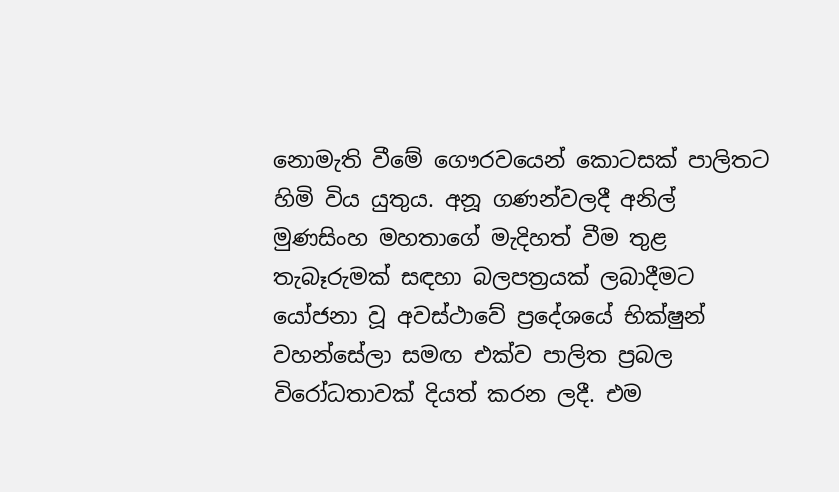නොමැති වීමේ ගෞරවයෙන් කොටසක් පාලිතට හිමි විය යුතුය. අනූ ගණන්වලදී අනිල් මුණසිංහ මහතාගේ මැදිහත් වීම තුළ තැබෑරුමක් සඳහා බලපත්‍රයක් ලබාදීමට යෝජනා වූ අවස්ථාවේ ප්‍රදේශයේ භික්ෂුන් වහන්සේලා සමඟ එක්ව පාලිත ප්‍රබල විරෝධතාවක් දියත් කරන ලදී. එම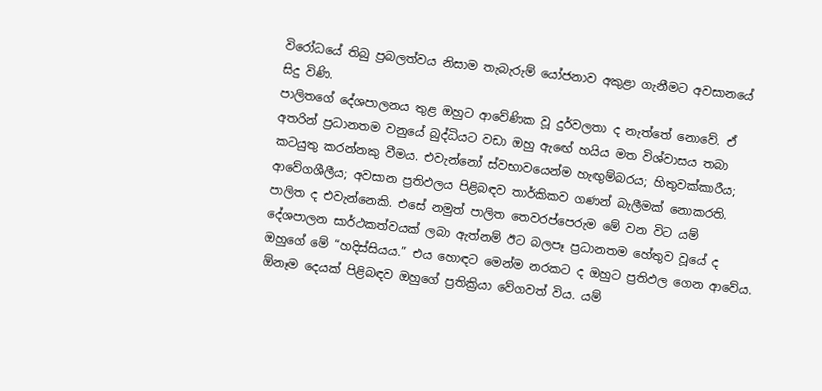විරෝධයේ තිබු ප්‍රබලත්වය නිසාම තැබැරුම් යෝජනාව අකුළා ගැනීමට අවසානයේ සිදු විණි.
පාලිතගේ දේශපාලනය තුළ ඔහුට ආවේණික වූ දුර්වලතා ද නැත්තේ නොවේ. ඒ අතරින් ප්‍රධානතම වනුයේ බුද්ධියට වඩා ඔහු ඇ‍ඟේ හයිය මත විශ්වාසය තබා කටයුතු කරන්නකු වීමය. එවැන්නෝ ස්වභාවයෙන්ම හැඟුම්බරය; හිතුවක්කාරීය; ආවේගශීලීය; අවසාන ප්‍රතිඵලය පිළිබඳව තාර්කිකව ගණන් බැලීමක් නොකරති. පාලිත ද එවැන්නෙකි. එසේ නමුත් පාලිත තෙවරප්පෙරුම මේ වන විට යම් දේශපාලන සාර්ථකත්වයක් ලබා ඇත්නම් ඊට බලපෑ ප්‍රධානතම හේතුව වූයේ ද ඔහුගේ මේ “හදිස්සියය.” එය හොඳට මෙන්ම නරකට ද ඔහුට ප්‍රතිඵල ගෙන ආවේය. ඕනෑම දෙයක් පිළිබඳව ඔහුගේ ප්‍රතික්‍රියා වේගවත් විය. යම්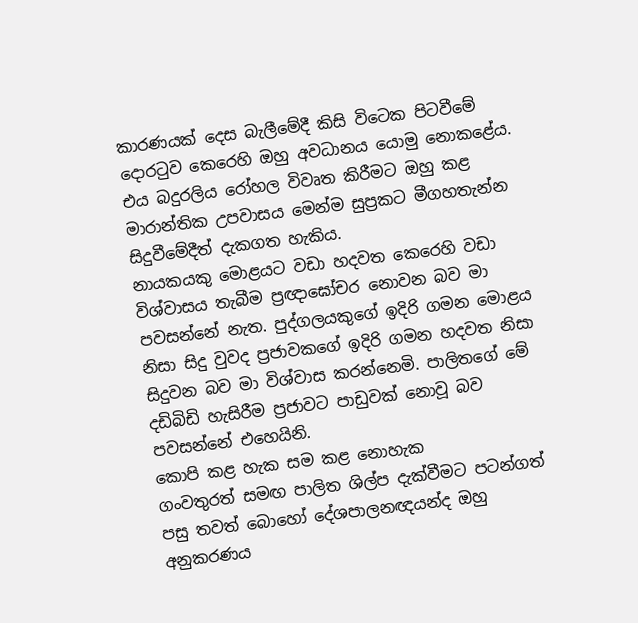කාරණයක් දෙස බැලීමේදී කිසි විටෙක පිටවීමේ දොරටුව කෙරෙහි ඔහු අවධානය යොමු නොකළේය. එය බදුරලිය රෝහල විවෘත කිරීමට ඔහු කළ මාරාන්තික උපවාසය මෙන්ම සුප්‍රකට මීගහතැන්න සිදුවීමේදීත් දැකගත හැකිය.
නායකයකු මොළයට වඩා හදවත කෙරෙහි වඩා විශ්වාසය තැබීම ප්‍රඥාඝෝචර නොවන බව මා පවසන්නේ නැත. පුද්ගලයකුගේ ඉදිරි ගමන මොළය නිසා සිදු වුවද ප්‍රජාවකගේ ඉදිරි ගමන හදවත නිසා සිදුවන බව මා විශ්වාස කරන්නෙමි. පාලිතගේ මේ දඩිබිඩි හැසිරීම ප්‍රජාවට පාඩුවක් නොවූ බව පවසන්නේ එහෙයිනි.
කොපි කළ හැක සම කළ නොහැක
ගංවතුරත් සමඟ පාලිත ශිල්ප දැක්වීමට පටන්ගත් පසු තවත් බොහෝ දේශපාලනඥයන්ද ඔහු අනුකරණය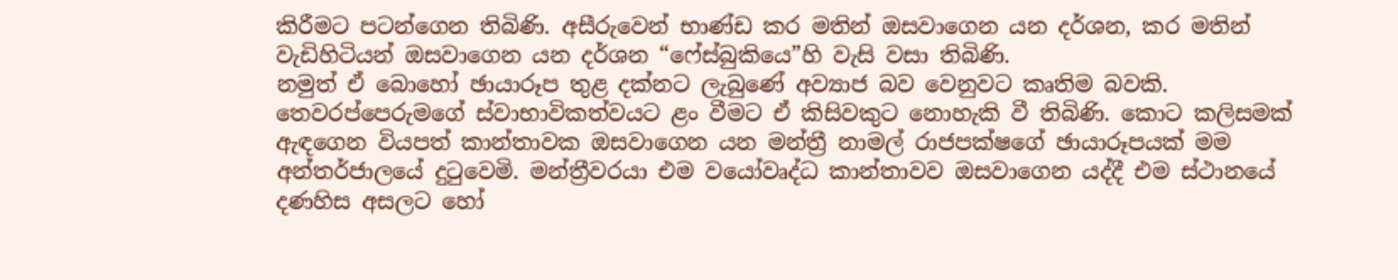කිරීමට පටන්ගෙන තිබිණි. අසීරුවෙන් භාණ්ඩ කර මතින් ඔසවාගෙන යන දර්ශන, කර මතින් වැඩිහිටියන් ඔසවාගෙන යන දර්ශන “ෆේස්බුකියෙ”හි වැසි වසා තිබිණි.
නමුත් ඒ බොහෝ ඡායාරූප තුළ දක්නට ලැබුණේ අව්‍යාජ බව වෙනුවට කෘතිම බවකි. තෙවරප්පෙරුමගේ ස්වාභාවිකත්වයට ළං වීමට ඒ කිසිවකුට නොහැකි වී තිබිණි. කොට කලිසමක් ඇඳගෙන වියපත් කාන්තාවක ඔසවාගෙන යන මන්ත්‍රී නාමල් රාජපක්ෂගේ ඡායාරූපයක් මම අන්තර්ජාලයේ දුටුවෙමි. මන්ත්‍රීවරයා එම වයෝවෘද්ධ කාන්තාවව ඔසවාගෙන යද්දී එම ස්ථානයේ දණහිස අසලට හෝ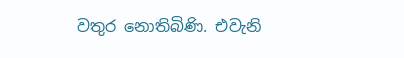වතුර නොතිබිණි. එවැනි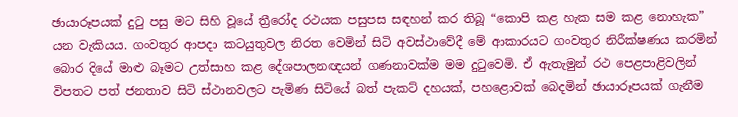ඡායාරූපයක් දුටු පසු මට සිහි වූයේ ත්‍රීරෝද රථයක පසුපස සඳහන් කර තිබූ “කොපි කළ හැක සම කළ නොහැක” යන වැකියය. ගංවතුර ආපදා කටයුතුවල නිරත වෙමින් සිටි අවස්ථාවේදී මේ ආකාරයට ගංවතුර නිරීක්ෂණය කරමින් බොර දියේ මාළු බෑමට උත්සාහ කළ දේශපාලනඥයන් ගණනාවක්ම මම දුටුවෙමි. ඒ ඇතැමුන් රථ පෙළපාළිවලින් විපතට පත් ජනතාව සිටි ස්ථානවලට පැමිණ සිටියේ බත් පැකට් දහයක්, පහළොවක් බෙදමින් ඡායාරූපයක් ගැනීම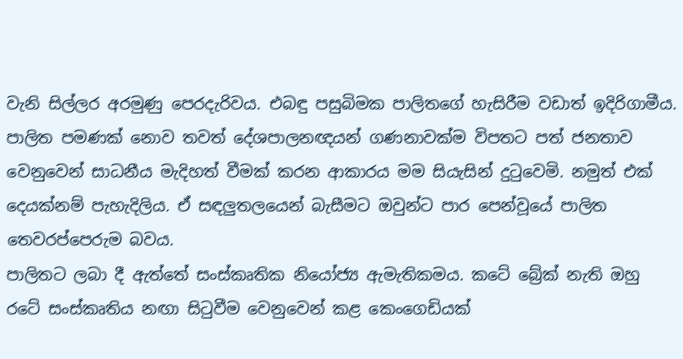වැනි සිල්ලර අරමුණු පෙරදැරිවය. එබඳු පසුබිමක පාලිතගේ හැසිරීම වඩාත් ඉදිරිගාමීය. පාලිත පමණක් නොව තවත් දේශපාලනඥයන් ගණනාවක්ම විපතට පත් ජනතාව වෙනුවෙන් සාධනීය මැදිහත් වීමක් කරන ආකාරය මම සියැසින් දුටුවෙමි. නමුත් එක් දෙයක්නම් පැහැදිලිය. ඒ සඳලුතලයෙන් බැසීමට ඔවුන්ට පාර පෙන්වූයේ පාලිත තෙවරප්පෙරුම බවය.
පාලිතට ලබා දී ඇත්තේ සංස්කෘතික නියෝජ්‍ය ඇමැතිකමය. කටේ බ්‍රේක් නැති ඔහු රටේ සංස්කෘතිය නඟා සිටුවීම වෙනුවෙන් කළ කෙංගෙඩියක්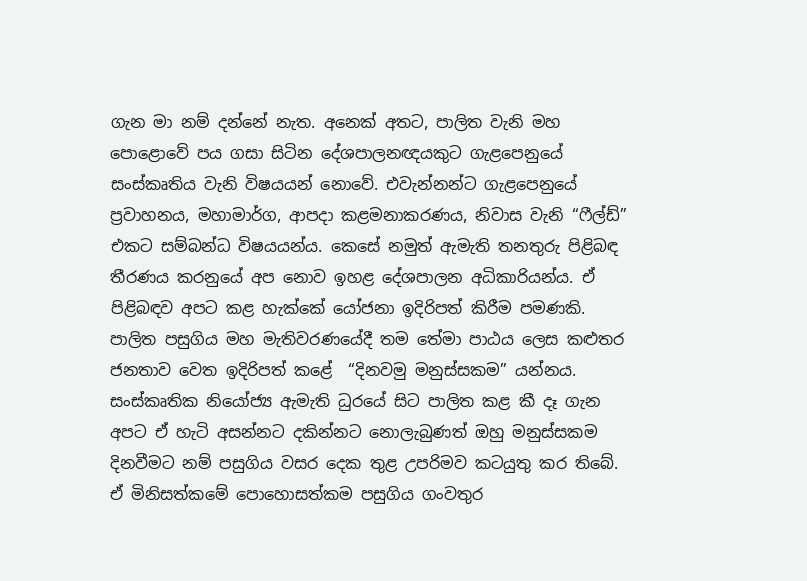ගැන මා නම් දන්නේ නැත. අනෙක් අතට, පාලිත වැනි මහ පොළොවේ පය ගසා සිටින දේශපාලනඥයකුට ගැළපෙනුයේ සංස්කෘතිය වැනි විෂයයන් නොවේ. එවැන්නන්ට ගැළපෙනුයේ ප්‍රවාහනය, මහාමාර්ග, ආපදා කළමනාකරණය, නිවාස වැනි “ෆීල්ඩ්” එකට සම්බන්ධ විෂයයන්ය. කෙසේ නමුත් ඇමැති තනතුරු පිළිබඳ තීරණය කරනුයේ අප නොව ඉහළ දේශපාලන අධිකාරියන්ය. ඒ පිළිබඳව අපට කළ හැක්කේ යෝජනා ඉදිරිපත් කිරීම පමණකි.
පාලිත පසුගිය මහ මැතිවරණයේදී තම තේමා පාඨය ලෙස කළුතර ජනතාව වෙත ඉදිරිපත් කළේ  “දිනවමු මනුස්සකම” යන්නය. සංස්කෘතික නියෝජ්‍ය ඇමැති ධුරයේ සිට පාලිත කළ කී දෑ ගැන අපට ඒ හැටි අසන්නට දකින්නට නොලැබුණත් ඔහු මනුස්සකම දිනවීමට නම් පසුගිය වසර දෙක තුළ උපරිමව කටයුතු කර තිබේ. ඒ මිනිසත්කමේ පොහොසත්කම පසුගිය ගංවතුර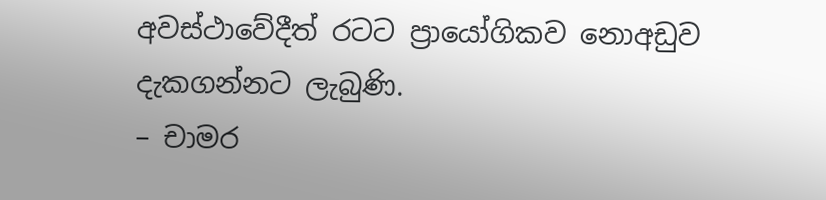අවස්ථාවේදීත් රටට ප්‍රායෝගිකව නොඅඩුව දැකගන්නට ලැබුණි.
– චාමර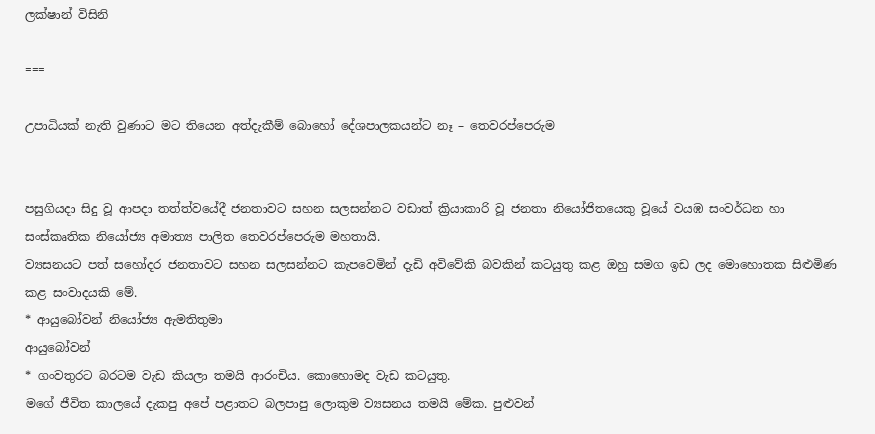ලක්ෂාන් විසිනි

===

උපාධියක් නැති වුණාට මට තියෙන අත්දැකීම් බොහෝ දේශපාලකයන්ට නෑ – තෙවරප්පෙරුම


පසුගියදා සිදු වූ ආපදා තත්ත්වයේදී ජනතාවට සහන සලසන්නට වඩාත් ක්‍රියාකාරි වූ ජනතා නියෝජිතයෙකු වූයේ වයඹ සංවර්ධන හා සංස්කෘතික නියෝජ්‍ය අමාත්‍ය පාලිත තෙවරප්පෙරුම මහතායි.
ව්‍යසනයට පත් සහෝදර ජනතාවට සහන සලසන්නට කැපවෙමින් දැඩි අවිවේකි බවකින් කටයුතු කළ ඔහු සමග ඉඩ ලද මොහොතක සිළුමිණ කළ සංවාදයකි මේ.
* ආයුබෝවන් නියෝජ්‍ය ඇමතිතුමා
ආයුබෝවන්
* ගංවතුරට බරටම වැඩ කියලා තමයි ආරංචිය. කොහොමද වැඩ කටයුතු.
මගේ ජීවිත කාලයේ දැකපු අපේ පළාතට බලපාපු ලොකුම ව්‍යසනය තමයි මේක. පුළුවන්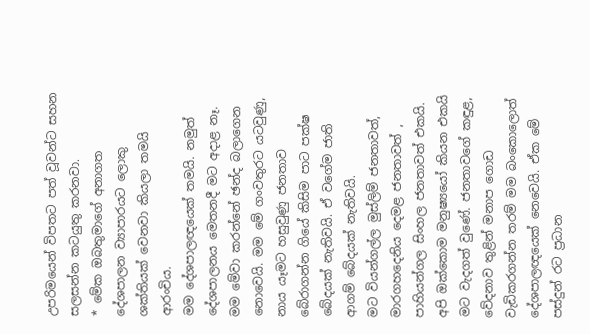උපරිමයෙන් විපතට පත් වූවන්ට සහන සලසන්න කටයුතු කරනවා.
* මේක ඔබතුමාගේ අනාගත දේශපාලන ව්‍යාපාරයට ලොකු ශක්තියක් වෙනවා කියලා තමයි ආරංචිය.
මම දේශපාලඥයෙක් තමයි. නමුත් දේශපාලනය මෙතනදී මට අදාළ නෑ. මම මේවා කරන්නේ ඡන්ද බලාගෙන නොවෙයි. මම මේ ගංවතුරට යටවුණු, නාය යෑමට හසුවුණු ජනතාව බේරාගන්න ගියේ කිසිම පාට පක්ෂ බේදයක් නැතිවයි. ඒ වගේම ජාති ආගම් බේදයක් නැතිවයි.
මට වියන්ගල්ල මුස්ලිම් ජනතාවත්, මාරගහදෙනිය දෙමළ ජනතාවත් , පාහියන්ගල සිංහල ජනතාවත් එකයි. අපි ඔක්කොම මනුෂ්‍යයෝ කියන එකයි මට වැදගත් වුණේ. ජනතාවගේ කඳුළ, වේදනාව තුළින් මනාප ගොඩ වැඩිකරගන්න තරම් මම බංකොලොත් දේශපාලඥයෙක් නෙවෙයි. ඒක මේ පස්දුන් රට ප්‍රධාන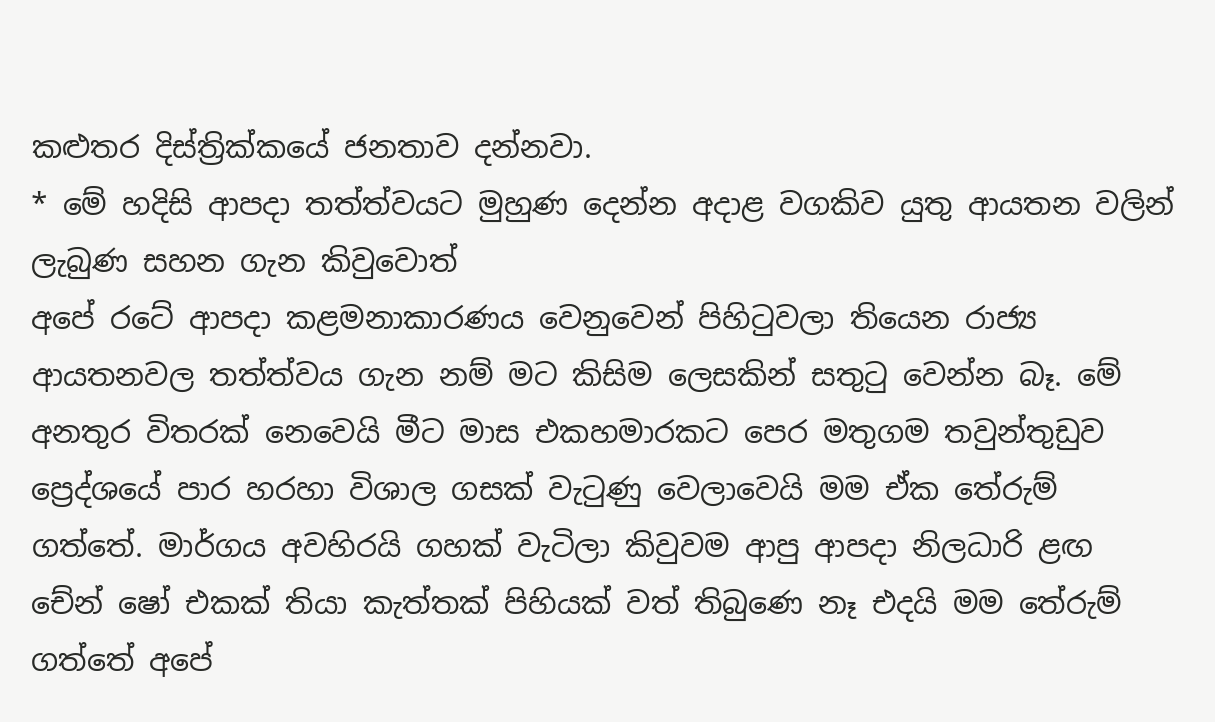කළුතර දිස්ත්‍රික්කයේ ජනතාව දන්නවා.
* මේ හදිසි ආපදා තත්ත්වයට මුහුණ දෙන්න අදාළ වගකිව යුතු ආයතන වලින් ලැබුණ සහන ගැන කිවුවොත්
අපේ රටේ ආපදා කළමනාකාරණය වෙනුවෙන් පිහිටුවලා තියෙන රාජ්‍ය ආයතනවල තත්ත්වය ගැන නම් මට කිසිම ලෙසකින් සතුටු වෙන්න බෑ. මේ අනතුර විතරක් නෙවෙයි මීට මාස එකහමාරකට පෙර මතුගම තවුන්තුඩුව ප්‍රෙද්ශයේ පාර හරහා විශාල ගසක් වැටුණු වෙලාවෙයි මම ඒක තේරුම් ගත්තේ. මාර්ගය අවහිරයි ගහක් වැටිලා කිවුවම ආපු ආපදා නිලධාරි ළඟ චේන් ෂෝ එකක් තියා කැත්තක් පිහියක් වත් තිබුණෙ නෑ එදයි මම තේරුම් ගත්තේ අපේ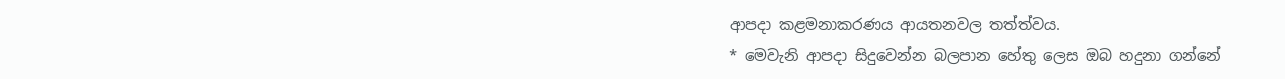ආපදා කළමනාකරණය ආයතනවල තත්ත්වය.
* මෙවැනි ආපදා සිදුවෙන්න බලපාන හේතු ලෙස ඔබ හදුනා ගන්නේ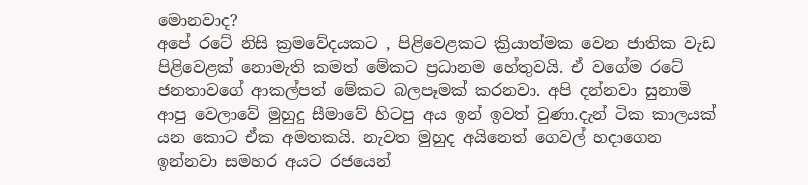මොනවාද?
අපේ රටේ නිසි ක්‍රමවේදයකට , පිළිවෙළකට ක්‍රියාත්මක වෙන ජාතික වැඩ පිළිවෙළක් නොමැති කමත් මේකට ප්‍රධානම හේතුවයි. ඒ වගේම රටේ ජනතාවගේ ආකල්පත් මේකට බලපෑමක් කරනවා. අපි දන්නවා සුනාමි ආපු වෙලාවේ මුහුදු සීමාවේ හිටපු අය ඉන් ඉවත් වුණා.දැන් ටික කාලයක් යන කොට ඒක අමතකයි. නැවත මුහුද අයිනෙත් ගෙවල් හදාගෙන ඉන්නවා සමහර අයට රජයෙන්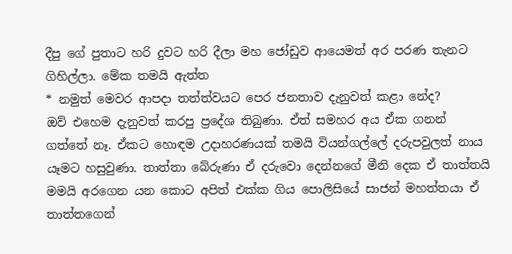දීපු ගේ පුතාට හරි දුවට හරි දීලා මහ ජෝඩුව ආයෙමත් අර පරණ තැනට ගිහිල්ලා. මේක තමයි ඇත්ත
* නමුත් මෙවර ආපදා තත්ත්වයට පෙර ජනතාව දැනුවත් කළා නේද?
ඔව් එහෙම දැනුවත් කරපු ප්‍රදේශ තිබුණා. ඒත් සමහර අය ඒක ගනන් ගත්තේ නෑ. ඒකට හොඳම උදාහරණයක් තමයි වියන්ගල්ලේ දරුපවුලත් නාය යෑමට හසුවුණා. තාත්තා බේරුණා ඒ දරුවො දෙන්නගේ මීනි දෙක ඒ තාත්තයි මමයි අරගෙන යන කොට අපිත් එක්ක ගිය පොලිසියේ සාජන් මහත්තයා ඒ තාත්තගෙන්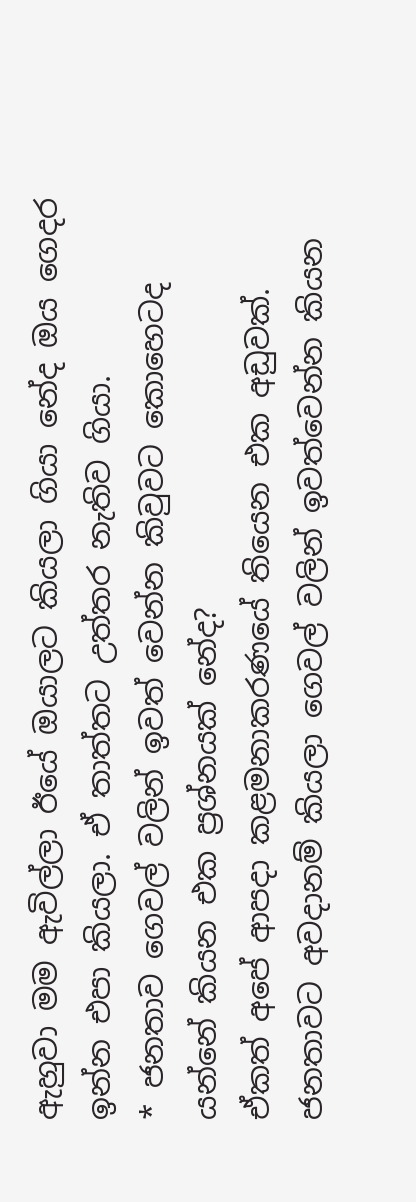ඇහුවා මම ඇවිල්ලා ඊයේ ඔයාලට කියලා ගියා නේද ඔය ගෙදර ඉන්න එපා කියලා. ඒ තාත්තට උත්තර නැතිව ගියා.
* ජනතාව ගෙවල් වලින් ඉවත් වෙන්න කිවුවට කොහෙටද යන්නේ කියන එක ප්‍රශ්නයක් නේද?
ඒකත් අපේ ආපදා කළමනාකරණයේ තියෙන එක අඩුවක්. ජනතාවට අවදානම් කියලා ගෙවල් වලින් ඉවත්වෙන්න කියන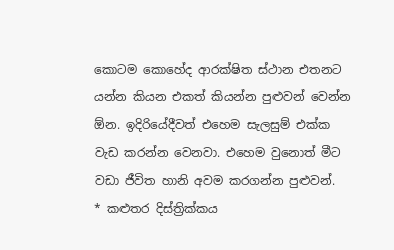කොටම කොහේද ආරක්ෂිත ස්ථාන එතනට යන්න කියන එකත් කියන්න පුළුවන් වෙන්න ඕන. ඉදිරියේදීවත් එහෙම සැලසුම් එක්ක වැඩ කරන්න වෙනවා. එහෙම වුනොත් මීට වඩා ජීවිත හානි අවම කරගන්න පුළුවන්.
* කළුතර දිස්ත්‍රික්කය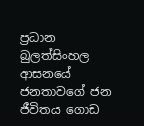ප්‍රධාන බුලත්සිංහල ආසනයේ ජනතාවගේ ජන ජීවිතය ගොඩ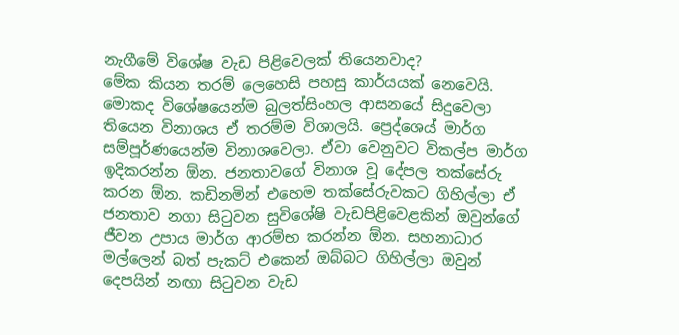නැගීමේ විශේෂ වැඩ පිළිවෙලක් තියෙනවාද?
මේක කියන තරම් ලෙහෙසි පහසු කාර්යයක් නෙවෙයි. මොකද විශේෂයෙන්ම බුලත්සිංහල ආසනයේ සිදුවෙලා තියෙන විනාශය ඒ තරම්ම විශාලයි. ප්‍ර‍ෙද්ශ‍ෙය් මාර්ග සම්පූර්ණයෙන්ම විනාශවෙලා. ඒවා වෙනුවට විකල්ප මාර්ග ඉදිකරන්න ඕන. ජනතාවගේ විනාශ වූ දේපල තක්සේරු කරන ඕන. කඩිනමින් එහෙම තක්සේරුවකට ගිහිල්ලා ඒ ජනතාව නගා සිටුවන සුවිශේෂි වැඩපිළිවෙළකින් ඔවුන්ගේ ජීවන උපාය මාර්ග ආරම්භ කරන්න ඕන. සහනාධාර මල්ලෙන් බත් පැකට් එකෙන් ඔබ්බට ගිහිල්ලා ඔවුන් දෙපයින් නඟා සිටුවන වැඩ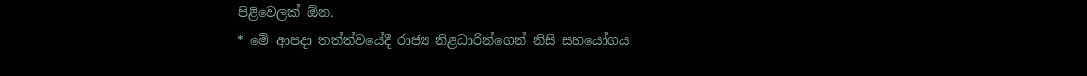පිළිවෙලක් ඕන.
* මේ ආපදා තත්ත්වයේදී රාජ්‍ය නිළධාරින්ගෙන් නිසි සහයෝගය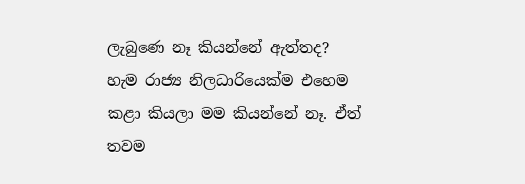ලැබුණෙ නෑ කියන්නේ ඇත්තද?
හැම රාජ්‍ය නිලධාරියෙක්ම එහෙම කළා කියලා මම කියන්නේ නෑ. ඒත් තවම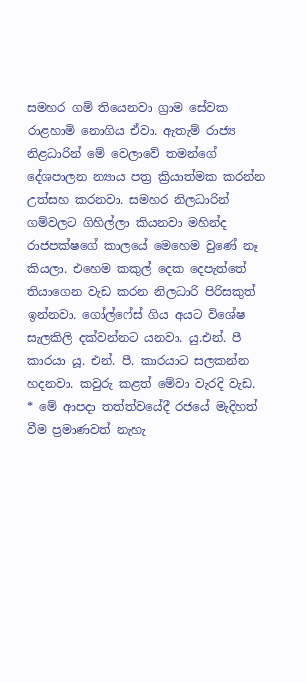සමහර ගම් තියෙනවා ග්‍රාම සේවක රාළහාමි නොගිය ඒවා. ඇතැම් රාජ්‍ය නිළධාරින් මේ වෙලාවේ තමන්ගේ දේශපාලන න්‍යාය පත්‍ර ක්‍රියාත්මක කරන්න උත්සහ කරනවා. සමහර නිලධාරින් ගම්වලට ගිහිල්ලා කියනවා මහින්ද රාජපක්ෂගේ කාලයේ මෙහෙම වුණේ නෑ කියලා. එහෙම කකුල් දෙක දෙපැත්තේ තියාගෙන වැඩ කරන නිලධාරි පිරිසකුත් ඉන්නවා. ගෝල්ෆේස් ගිය අයට විශේෂ සැලකිලි දක්වන්නට යනවා. යු.එන්. පී කාරයා යූ. එන්. පී. කාරයාට සලකන්න හදනවා. කවුරු කළත් මේවා වැරදි වැඩ.
* මේ ආපදා තත්ත්වයේදී රජයේ මැදිහත් වීම ප්‍රමාණවත් නැහැ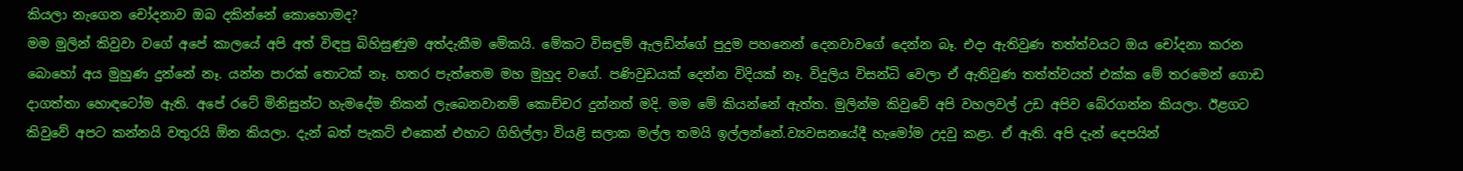කියලා නැගෙන චෝදනාව ඔබ දකින්නේ කොහොමද?
මම මුලින් කිවුවා වගේ අපේ කාලයේ අපි අත් විඳපු බිහිසුණුම අත්දැකීම මේකයි. මේකට විසඳුම් ඇලඩින්ගේ පුදුම පහනෙන් දෙනවාවගේ දෙන්න බෑ. එදා ඇතිවුණ තත්ත්වයට ඔය චෝදනා කරන බොහෝ අය මුහුණ දුන්නේ නෑ. යන්න පාරක් තොටක් නෑ. හතර පැත්තෙම මහ මුහුද වගේ. පණිවුඩයක් දෙන්න විදියක් නෑ. විදුලිය විසන්ධි වෙලා ඒ ඇතිවුණ තත්ත්වයත් එක්ක මේ තරමෙන් ගොඩ දාගත්තා හොඳටෝම ඇති. අපේ රටේ මිනිසුන්ට හැමදේම නිකන් ලැබෙනවානම් කොච්චර දුන්නත් මදි. මම මේ කියන්නේ ඇත්ත. මුලින්ම කිවුවේ අපි වහලවල් උඩ අපිව බේරගන්න කියලා. ඊළගට කිවුවේ අපට කන්නයි වතුරයි ඕන කියලා. දැන් බත් පැකට් එකෙන් එහාට ගිහිල්ලා වියළි සලාක මල්ල තමයි ඉල්ලන්නේ.ව්‍යවසනයේදී හැමෝම උදවු කළා. ඒ ඇති. අපි දැන් දෙපයින්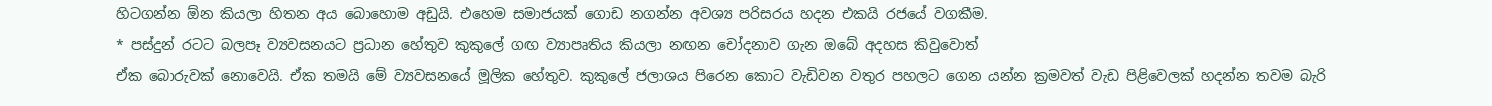හිටගන්න ඕන කියලා හිතන අය බොහොම අඩුයි. එහෙම සමාජයක් ගොඩ නගන්න අවශ්‍ය පරිසරය හදන එකයි රජයේ වගකීම.
* පස්දුන් රටට බලපෑ ව්‍යවසනයට ප්‍රධාන හේතුව කුකුලේ ගඟ ව්‍යාපෘතිය කියලා නඟන චෝදනාව ගැන ඔබේ අදහස කිවුවොත්
ඒක බොරුවක් නොවෙයි. ඒක තමයි මේ ව්‍යවසනයේ මූලික හේතුව. කුකුලේ ජලාශය පිරෙන කොට වැඩිවන වතුර පහලට ගෙන යන්න ක්‍රමවත් වැඩ පිළිවෙලක් හදන්න තවම බැරි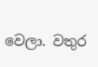වෙලා. වතුර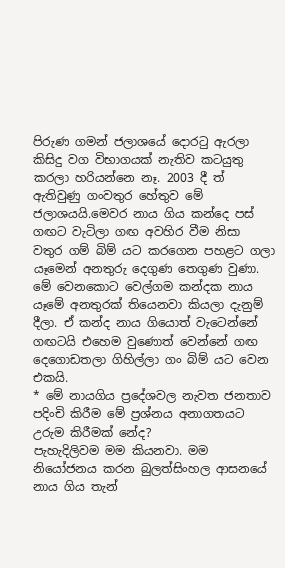පිරුණ ගමන් ජලාශයේ දොරටු ඇරලා කිසිදු වග විභාගයක් නැතිව කටයුතු කරලා හරියන්නෙ නෑ. 2003 දී ත් ඇතිවුණු ගංවතුර හේතුව මේ ජලාශයයි.මෙවර නාය ගිය කන්දෙ පස් ගඟට වැටිලා ගඟ අවහිර වීම නිසා වතුර ගම් බිම් යට කරගෙන පහළට ගලා යෑමෙන් අනතුරු දෙගුණ තෙගුණ වුණා. මේ වෙනකොට වෙල්ගම කන්දක නාය යෑමේ අනතුරක් තියෙනවා කියලා දැනුම් දීලා. ඒ කන්ද නාය ගියොත් වැටෙන්නේ ගඟටයි එහෙම වුණොත් වෙන්නේ ගඟ දෙගොඩතලා ගිහිල්ලා ගං බිම් යට වෙන එකයි.
* මේ නායගිය ප්‍රදේශවල නැවත ජනතාව පදිංචි කිරීම මේ ප්‍රශ්නය අනාගතයට උරුම කිරීමක් නේද?
පැහැදිලිවම මම කියනවා. මම නියෝජනය කරන බුලත්සිංහල ආසනයේ නාය ගිය තැන්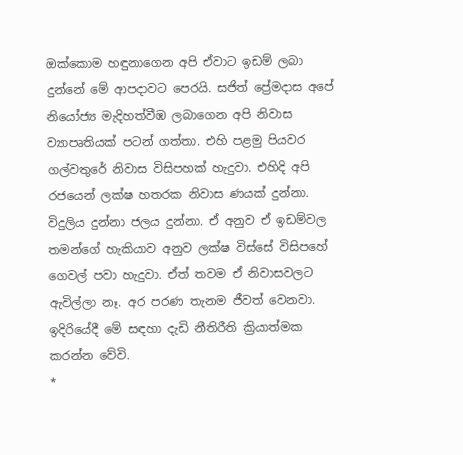ඔක්කොම හඳුනාගෙන අපි ඒවාට ඉඩම් ලබා දුන්නේ මේ ආපදාවට පෙරයි. සජිත් ප්‍රේමදාස අපේ නියෝජ්‍ය මැදිහත්වීඹ ලබාගෙන අපි නිවාස ව්‍යාපෘතියක් පටන් ගත්තා. එහි පළමු පියවර ගල්වතුරේ නිවාස විසිපහක් හැදුවා. එහිදි අපි රජයෙන් ලක්ෂ හතරක නිවාස ණයක් දුන්නා. විදුලිය දුන්නා ජලය දුන්නා. ඒ අනුව ඒ ඉඩම්වල තමන්ගේ හැකියාව අනුව ලක්ෂ විස්සේ විසිපහේ ගෙවල් පවා හැදුවා. ඒත් තවම ඒ නිවාසවලට ඇවිල්ලා නෑ. අර පරණ තැනම ජීවත් වෙනවා. ඉදි‍රියේදී මේ සඳහා දැඩි නීතිරීති ක්‍රියාත්මක කරන්න වේවි.
*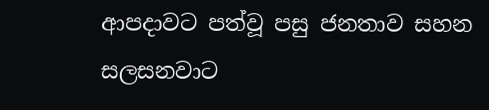ආපදාවට පත්වූ පසු ජනතාව සහන සලසනවාට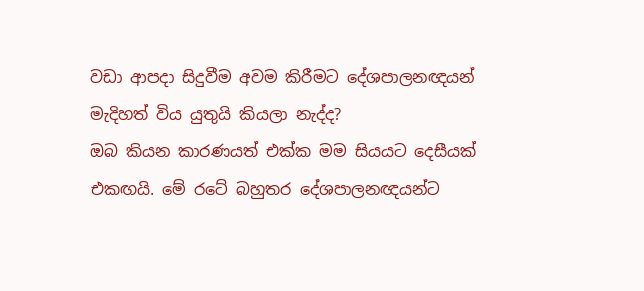වඩා ආපදා සිදුවීම අවම කිරීමට දේශපාලනඥයන් මැදිහත් විය යුතුයි කියලා නැද්ද?
ඔබ කියන කාරණයත් එක්ක මම සියයට දෙසීයක් එකඟයි. මේ රටේ බහුතර දේශපාලනඥයන්ට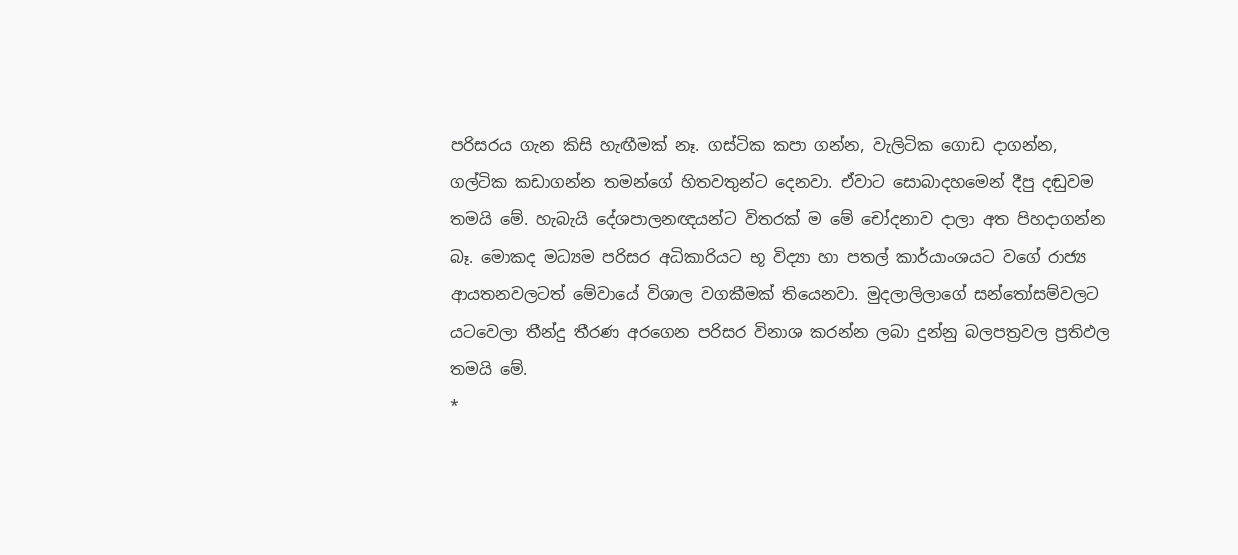පරිසරය ගැන කිසි හැඟීමක් නෑ. ගස්ටික කපා ගන්න, වැලිටික ගොඩ දාගන්න, ගල්ටික කඩාගන්න තමන්ගේ හිතවතුන්ට දෙනවා. ඒවාට සොබාදහමෙන් දීපු දඬුවම තමයි මේ. හැබැයි දේශපාලනඥයන්ට විතරක් ම මේ චෝදනාව දාලා අත පිහදාගන්න බෑ. මොකද මධ්‍යම පරිසර අධිකාරියට භූ විද්‍යා හා පතල් කාර්යාංශයට වගේ රාජ්‍ය ආයතනවලටත් මේවායේ විශාල වගකීමක් තියෙනවා. මුදලාලිලාගේ සන්තෝසම්වලට යටවෙලා තීන්දු තීරණ අරගෙන පරිසර විනාශ කරන්න ලබා දුන්නු බලපත්‍රවල ප්‍රතිඵල තමයි ‍මේ.
*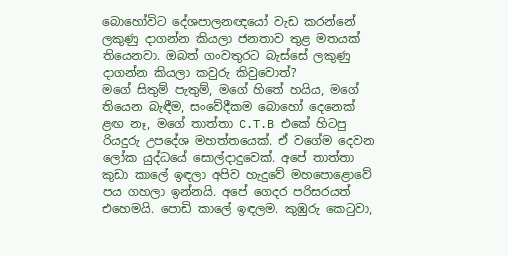බොහෝවිට දේශපාලනඥයෝ වැඩ කරන්නේ ලකුණු දාගන්න කියලා ජනතාව තුළ මතයක් තියෙනවා. ඔබත් ගංවතුරට බැස්සේ ලකුණු දාගන්න කියලා කවුරු කිවුවොත්?
මගේ සිතුම් පැතුම්, මගේ හිතේ හයිය, මගේ තියෙන බැඳීම, සංවේදීකම බොහෝ දෙනෙක් ළඟ නෑ, මගේ තාත්තා C.T.B එකේ හිටපු රියදුරු උපදේශ මහත්තයෙක්. ඒ වගේම දෙවන ලෝක යුද්ධයේ සොල්දාදුවෙක්. අපේ තාත්තා කුඩා කාලේ ඉඳලා අපිව හැදුවේ මහපොළොවේ පය ගහලා ඉන්නයි. අපේ ගෙදර පරිසරයත් එහෙමයි. පොඩි කාලේ ඉඳලම. කුඹුරු කෙටුවා,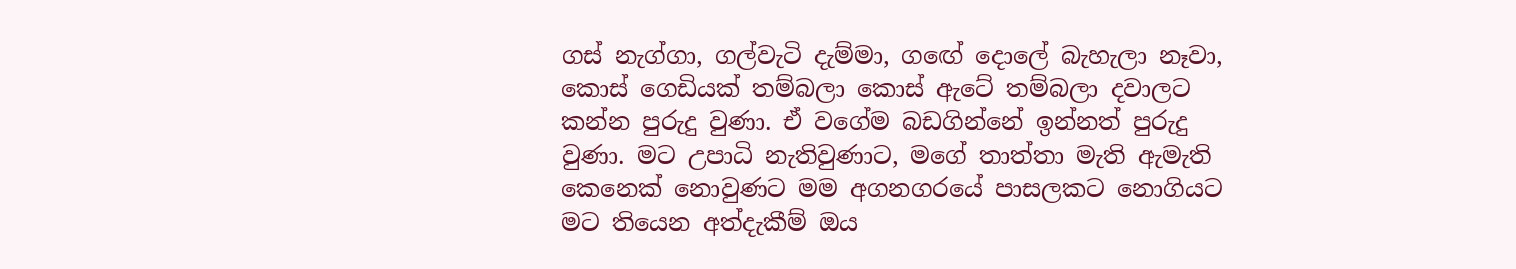ගස් නැග්ගා, ගල්වැටි දැම්මා, ග‍ඟේ දොලේ බැහැලා නෑවා, කොස් ගෙඩියක් තම්බලා කොස් ඇටේ තම්බලා දවාලට කන්න පුරුදු වුණා. ඒ වගේම බඩගින්නේ ඉන්නත් පුරුදු වුණා. මට උපාධි නැතිවුණාට, මගේ තාත්තා මැති ඇමැති කෙනෙක් නොවුණට මම අගනගරයේ පාසලකට නොගියට මට තියෙන අත්දැකීම් ඔය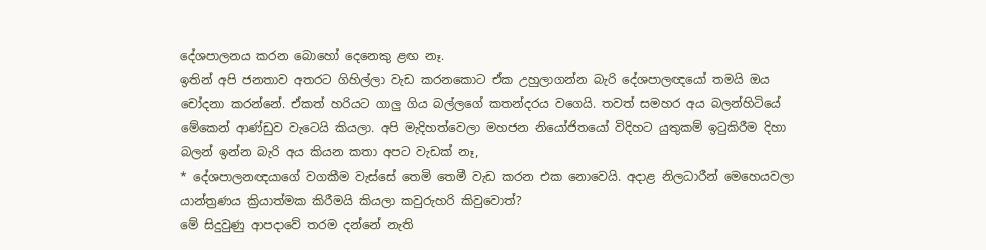දේශපාලනය කරන බොහෝ දෙනෙකු ළඟ නෑ.
ඉතින් අපි ජනතාව අතරට ගිහිල්ලා වැඩ කරනකොට ඒක උහුලාගන්න බැරි දේශපාලඥයෝ තමයි ඔය චෝදනා කරන්නේ. ඒකත් හරියට ගාලු ගිය බල්ලගේ කතන්දරය වගෙයි. තවත් සමහර අය බලන්හිටියේ මේකෙන් ආණ්ඩුව වැටෙයි කියලා. අපි මැදිහත්වෙලා මහජන නි‍යෝජිතයෝ විදිහට යුතුකම් ඉටුකිරීම දිහා බලන් ඉන්න බැරි අය කියන කතා අපට වැඩක් නෑ,
* දේශපාලනඥයාගේ වගකීම වැස්සේ තෙමි තෙමී වැඩ කරන එක නොවෙයි. අදාළ නිලධාරීන් මෙහෙයවලා යාන්ත්‍රණය ක්‍රියාත්මක කිරීමයි කියලා කවුරුහරි කිවුවොත්?
මේ සිදුවුණු ආපදාවේ තරම දන්නේ නැති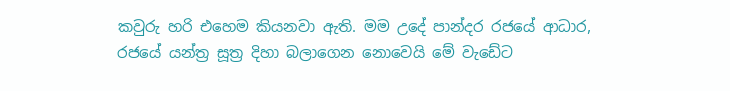කවුරු හරි එහෙම කියනවා ඇති. මම උදේ පාන්දර රජයේ ආධාර, රජයේ යන්ත්‍ර සූත්‍ර දිහා බලාගෙන නොවෙයි මේ වැඩේට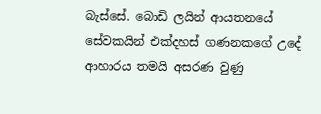බැස්සේ. බොඩි ලයින් ආයතනයේ සේවකයින් එක්දහස් ගණනකගේ උදේ ආහාරය තමයි අසරණ වුණු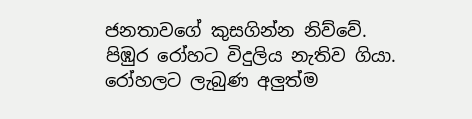ජනතාවගේ කුසගින්න නිව්වේ. පිඹුර රෝහට විදුලිය නැතිව ගියා. රෝහලට ලැබුණ අලුත්ම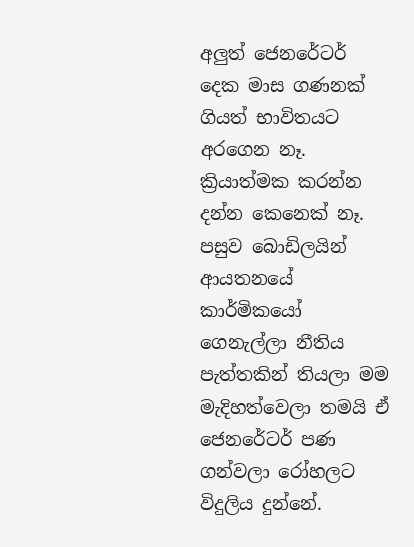අලුත් ජෙනරේටර් දෙක මාස ගණනක් ගියත් භාවිතයට අරගෙන නෑ. ක්‍රියාත්මක කරන්න දන්න කෙනෙක් නෑ.
පසුව බොඩිලයින් ආයතනයේ කාර්මිකයෝ ගෙනැල්ලා නීතිය පැත්තකින් තියලා මම මැදිහත්වෙලා තමයි ඒ ජෙනරේටර් පණ ගන්වලා රෝහලට විදුලිය දුන්නේ.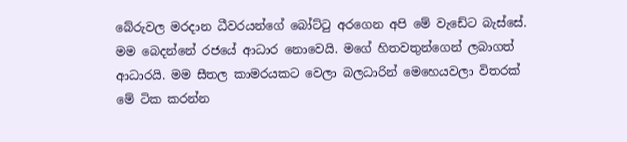බේරුවල මරදාන ධීවරයන්ගේ බෝට්ටු අරගෙන අපි මේ වැඩේට බැස්සේ. මම බෙදන්නේ රජයේ ආධාර නොවෙයි. මගේ හිතවතුන්ගෙන් ලබාගත් ආධාරයි. මම සීතල කාමරයකට වෙලා බලධාරින් මෙහෙයවලා විතරක් මේ ටික කරන්න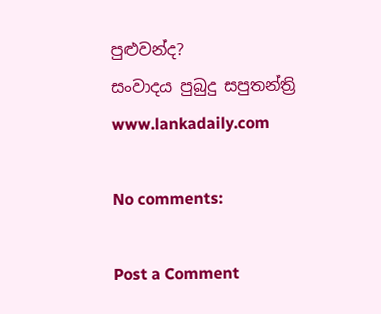පුළුවන්ද?
සංවාදය පුබුදු සපුතන්ත්‍රි
www.lankadaily.com

No comments:

Post a Comment